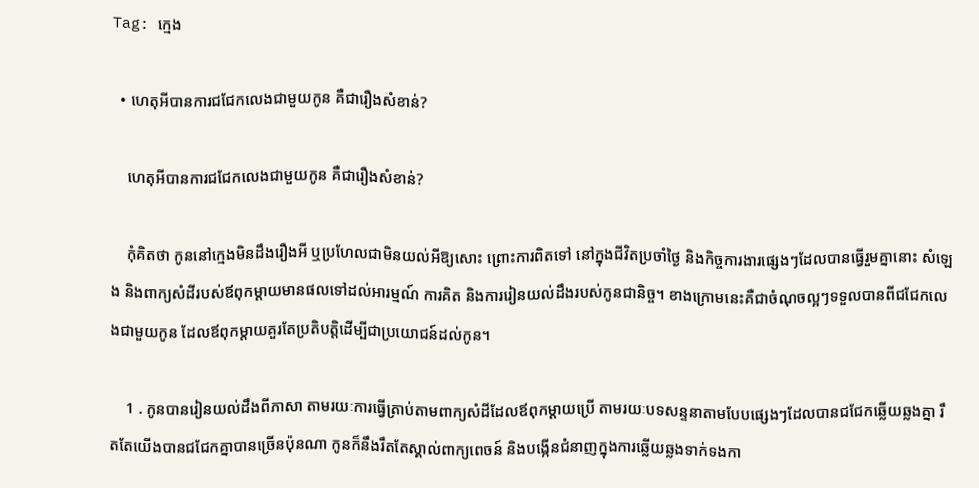Tag: ក្មេង

  • ហេតុអីបានការជជែកលេងជាមួយកូន គឺជារឿងសំខាន់?

    ហេតុអីបានការជជែកលេងជាមួយកូន គឺជារឿងសំខាន់?

    កុំគិតថា កូននៅក្មេងមិនដឹងរឿងអី ឬប្រហែលជាមិនយល់អីឱ្យសោះ ព្រោះការពិតទៅ នៅក្នុងជីវិតប្រចាំថ្ងៃ និងកិច្ចការងារផ្សេងៗដែលបានធ្វើរួមគ្នានោះ សំឡេង និងពាក្យសំដីរបស់ឪពុកម្ដាយមានផលទៅដល់អារម្មណ៍ ការគិត និងការរៀនយល់ដឹងរបស់កូនជានិច្ច។ ខាងក្រោមនេះគឺជាចំណុចល្អៗទទួលបានពីជជែកលេងជាមួយកូន ដែលឪពុកម្ដាយគួរតែប្រតិបត្តិដើម្បីជាប្រយោជន៍ដល់កូន។

    1 . កូនបានរៀនយល់ដឹងពីភាសា តាមរយៈការធ្វើត្រាប់តាមពាក្យសំដីដែលឪពុកម្ដាយប្រើ តាមរយៈបទសន្ទនាតាមបែបផ្សេងៗដែលបានជជែកឆ្លើយឆ្លងគ្នា រឹតតែយើងបានជជែកគ្នាបានច្រើនប៉ុនណា កូនក៏នឹងរឹតតែស្គាល់ពាក្យពេចន៍ និងបង្កើនជំនាញក្នុងការឆ្លើយឆ្លងទាក់ទងកា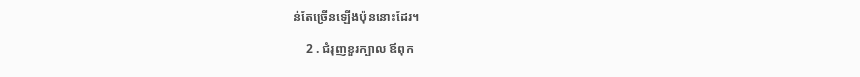ន់តែច្រើនឡើងប៉ុននោះដែរ។

    2 . ជំរុញខួរក្បាល ឪពុក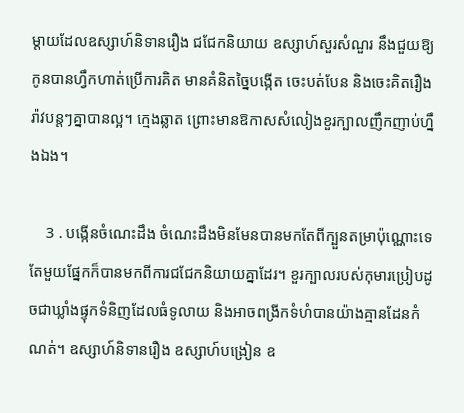ម្ដាយដែលឧស្សាហ៍និទានរឿង ជជែកនិយាយ ឧស្សាហ៍សួរសំណួរ នឹងជួយឱ្យកូនបានហ្វឹកហាត់ប្រើការគិត មានគំនិតច្នៃបង្កើត ចេះបត់បែន និងចេះគិតរឿងរ៉ាវបន្តៗគ្នាបានល្អ។ ក្មេងឆ្លាត ព្រោះមានឱកាសសំលៀងខួរក្បាលញឹកញាប់ហ្នឹងឯង។

    3 . បង្កើនចំណេះដឹង ចំណេះដឹងមិនមែនបានមកតែពីក្បួនតម្រាប៉ុណ្ណោះទេ តែមួយផ្នែកក៏បានមកពីការជជែកនិយាយគ្នាដែរ។ ខួរក្បាលរបស់កុមារប្រៀបដូចជាឃ្លាំងផ្ទុកទំនិញដែលធំទូលាយ និងអាចពង្រីកទំហំបានយ៉ាងគ្មានដែនកំណត់។ ឧស្សាហ៍និទានរឿង ឧស្សាហ៍បង្រៀន ឧ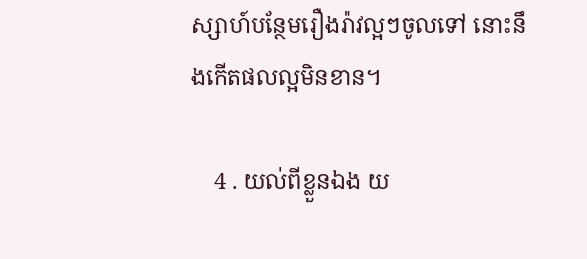ស្សាហ៍បន្ថែមរឿងរ៉ាវល្អៗចូលទៅ នោះនឹងកើតផលល្អមិនខាន។

    4 . យល់ពីខ្លួនឯង យ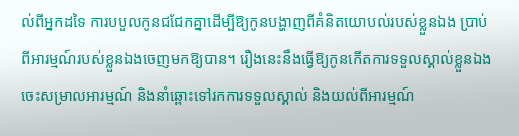ល់ពីអ្នកដទៃ ការបបួលកូនជជែកគ្នាដើម្បីឱ្យកូនបង្ហាញពីគំនិតយោបល់របស់ខ្លួនឯង ប្រាប់ពីអារម្មណ៍របស់ខ្លួនឯងចេញមកឱ្យបាន។ រឿងនេះនឹងធ្វើឱ្យកូនកើតការទទួលស្គាល់ខ្លួនឯង ចេះសម្រាលអារម្មណ៍ និងនាំឆ្ពោះទៅរកការទទួលស្គាល់ និងយល់ពីអារម្មណ៍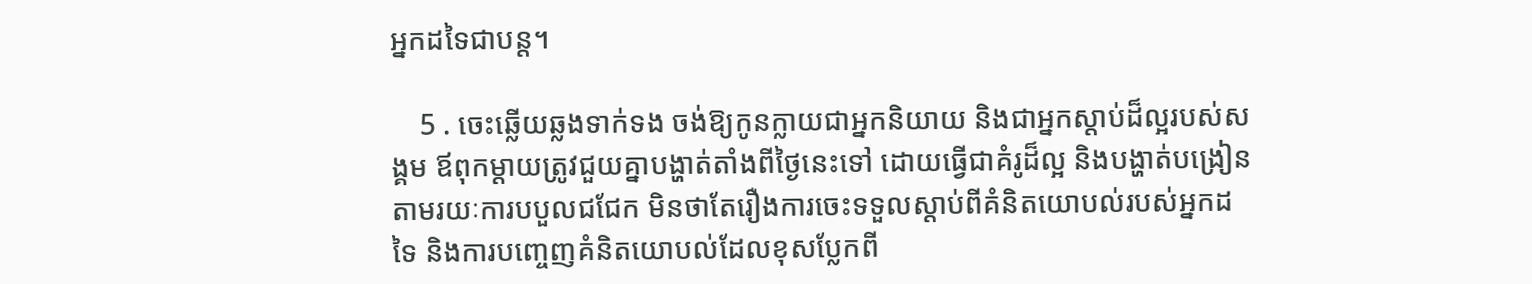អ្នកដទៃជាបន្ត។

    5 . ចេះឆ្លើយឆ្លងទាក់ទង ចង់ឱ្យកូនក្លាយជាអ្នកនិយាយ និងជាអ្នកស្ដាប់ដ៏ល្អរបស់សង្គម ឪពុកម្ដាយត្រូវជួយគ្នាបង្ហាត់តាំងពីថ្ងៃនេះទៅ ដោយធ្វើជាគំរូដ៏ល្អ និងបង្ហាត់បង្រៀនតាមរយៈការបបួលជជែក មិនថាតែរឿងការចេះទទួលស្ដាប់ពីគំនិតយោបល់របស់អ្នកដទៃ និងការបញ្ចេញគំនិតយោបល់ដែលខុសប្លែកពី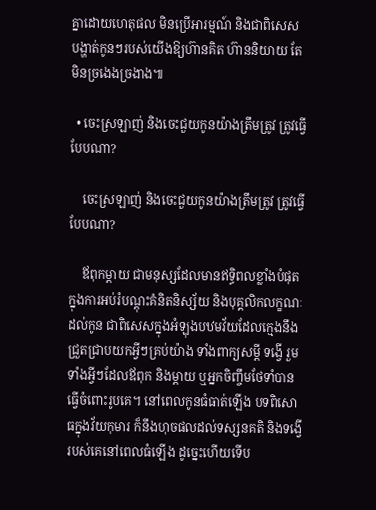គ្នាដោយហេតុផល មិនប្រើអារម្មណ៍ និងជាពិសេស បង្ហាត់កូនៗរបស់យើងឱ្យហ៊ានគិត ហ៊ាននិយាយ តែមិនច្រងេងច្រងាង៕

  • ចេះស្រឡាញ់ និងចេះជួយកូនយ៉ាងត្រឹមត្រូវ ត្រូវធ្វើបែបណា?

    ចេះស្រឡាញ់ និងចេះជួយកូនយ៉ាងត្រឹមត្រូវ ត្រូវធ្វើបែបណា?

    ឪពុកម្ដាយ ជាមនុស្សដែលមានឥទ្ធិពលខ្លាំងបំផុតក្នុងការអប់រំបណ្ដុះគំនិតនិស្ស័យ និងបុគ្គលិកលក្ខណៈដល់កូន ជាពិសេសក្នុងអំឡុងបឋមវ័យដែលក្មេងនឹងជ្រួតជ្រាបយកអ្វីៗគ្រប់យ៉ាង ទាំងពាក្យសម្ដី ទង្វើ រួមទាំងអ្វីៗដែលឪពុក និងម្ដាយ ឬអ្នកចិញ្ចឹមថែទាំបានធ្វើចំពោះរូបគេ។ នៅពេលកូនធំធាត់ឡើង បទពិសោធក្នុងវ័យកុមារ ក៏នឹងហុចផលដល់ទស្សនគតិ និងទង្វើរបស់គេនៅពេលធំឡើង ដូច្នេះហើយទើប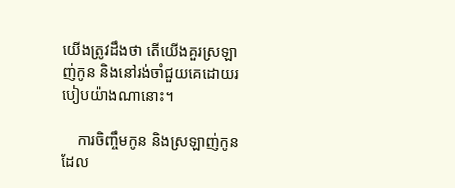យើងត្រូវដឹងថា តើយើងគួរស្រឡាញ់កូន និងនៅរង់ចាំជួយគេដោយរបៀបយ៉ាងណានោះ។

    ការចិញ្ចឹមកូន និងស្រឡាញ់កូនដែល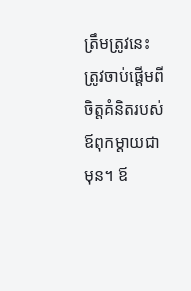ត្រឹមត្រូវនេះ ត្រូវចាប់ផ្ដើមពីចិត្តគំនិតរបស់ឪពុកម្ដាយជាមុន។ ឪ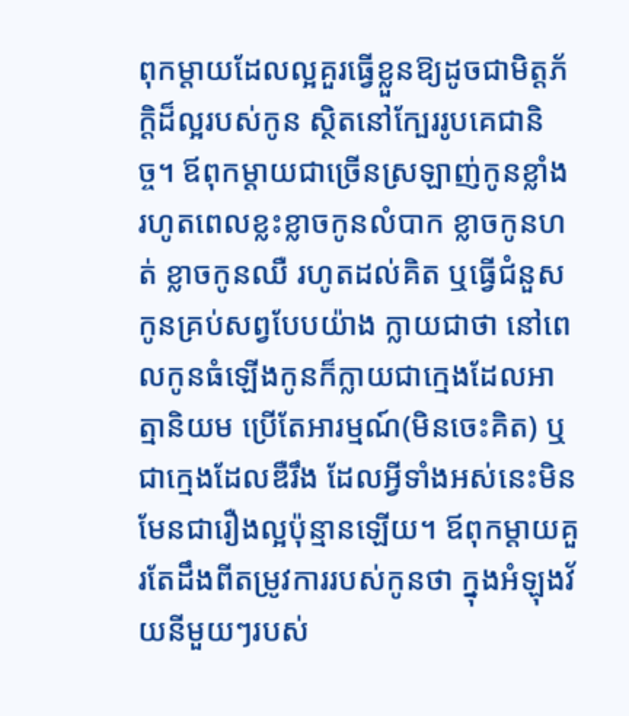ពុកម្ដាយដែលល្អគួរធ្វើខ្លួនឱ្យដូចជាមិត្តភ័ក្ដិដ៏ល្អរបស់កូន ស្ថិតនៅក្បែររូបគេជានិច្ច។ ឪពុកម្ដាយជាច្រើនស្រឡាញ់កូនខ្លាំង រហូតពេលខ្លះខ្លាចកូនលំបាក ខ្លាចកូនហត់ ខ្លាចកូនឈឺ រហូតដល់គិត ឬធ្វើជំនួសកូនគ្រប់សព្វបែបយ៉ាង ក្លាយជាថា នៅពេលកូនធំឡើងកូនក៏ក្លាយជាក្មេងដែលអាត្មានិយម ប្រើតែអារម្មណ៍(មិនចេះគិត) ឬជាក្មេងដែលឌឺរឹង ដែលអ្វីទាំងអស់នេះមិនមែនជារឿងល្អប៉ុន្មានឡើយ។ ឪពុកម្ដាយគួរតែដឹងពីតម្រូវការរបស់កូនថា ក្នុងអំឡុងវ័យនីមួយៗរបស់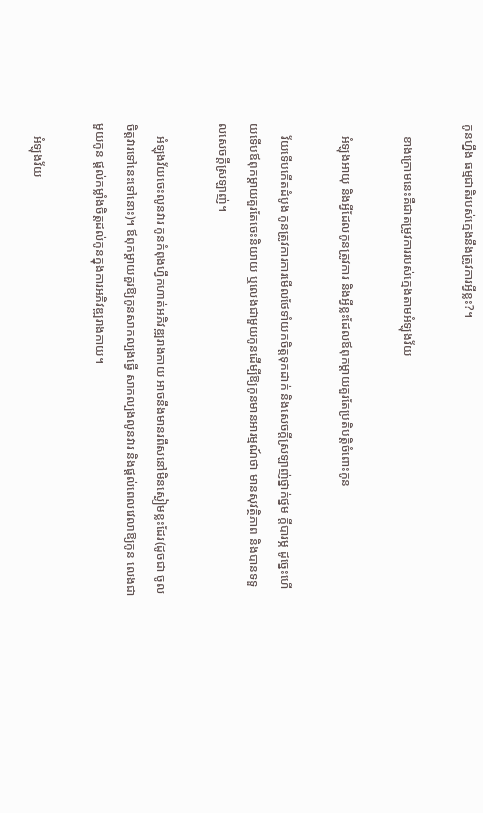កូនហ្នឹង ធម្មជាតិរបស់ក្មេងនឹងត្រូវការអ្វីខ្លះ?។

    ខាងក្រោមនេះគឺជាតម្រូវការរបស់ក្មេងតាមអំឡុងវ័យ

    អំឡុងអាយុ និងអ្វីដែលកូនត្រូវការ និងអ្វីខ្លះដែលឪពុកម្ដាយគួរតែប្រតិបត្តិចំពោះកូន

    វ័យទើបកើតដំបូង កូនត្រូវការការមើលថែទាំយកចិត្តទុកដាក់ និងសេចក្ដីស្រឡាញ់ថ្នាក់ថ្នម ក្ដីបារម្ភ ដូច្នេះហើយទើបឪពុកម្ដាយគួរតែចេះនិយាយ ឬលេងជាមួយកូនដើម្បីឱ្យកូនមានអារម្មណ៍ថា មានសុវត្ថិភាព និងបានទទួលសេចក្ដីស្រឡាញ់។

    អំឡុងវ័យចេះលូនវារ កូនកំពុងហ្វឹកហាត់អភិវឌ្ឍរាងកាយ អាចនឹងមានរពឹសនៅមិនស្ងៀមខ្លះដែរ(ដូចជា ចូលចិត្តវារទៅនេះទៅនោះ)។ ឪពុកម្ដាយគួរឱ្យកូនសាកល្បងធ្វើ សាកល្បងលូនវារ និងផ្ដល់ពេលវេលាឱ្យកូន លេងជាមួយកូន ផ្ដល់កម្លាំងចិត្តដល់កូនក្នុងការអភិវឌ្ឍរាងកាយ។

    អំឡុងវ័យ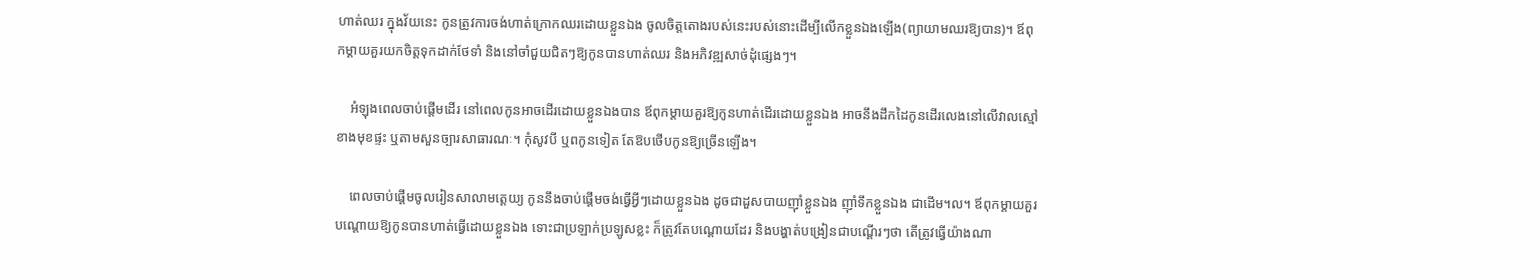ហាត់ឈរ ក្នុងវ័យនេះ កូនត្រូវការចង់ហាត់ក្រោកឈរដោយខ្លួនឯង ចូលចិត្តតោងរបស់នេះរបស់នោះដើម្បីលើកខ្លួនឯងឡើង(ព្យាយាមឈរឱ្យបាន)។ ឪពុកម្ដាយគួរយកចិត្តទុកដាក់ថែទាំ និងនៅចាំជួយជិតៗឱ្យកូនបានហាត់ឈរ និងអភិវឌ្ឍសាច់ដុំផ្សេងៗ។

    អំឡុងពេលចាប់ផ្ដើមដើរ នៅពេលកូនអាចដើរដោយខ្លួនឯងបាន ឪពុកម្ដាយគួរឱ្យកូនហាត់ដើរដោយខ្លួនឯង អាចនឹងដឹកដៃកូនដើរលេងនៅលើវាលស្មៅខាងមុខផ្ទះ ឬតាមសួនច្បារសាធារណៈ។ កុំសូវបី ឬពកូនទៀត តែឱបថើបកូនឱ្យច្រើនឡើង។

    ពេលចាប់ផ្ដើមចូលរៀនសាលាមត្តេយ្យ កូននឹងចាប់ផ្ដើមចង់ធ្វើអ្វីៗដោយខ្លួនឯង ដូចជាដួសបាយញ៉ាំខ្លួនឯង ញ៉ាំទឹកខ្លួនឯង ជាដើម។ល។ ឪពុកម្ដាយគួរបណ្ដោយឱ្យកូនបានហាត់ធ្វើដោយខ្លួនឯង ទោះជាប្រឡាក់ប្រឡូសខ្លះ ក៏ត្រូវតែបណ្ដោយដែរ និងបង្ហាត់បង្រៀនជាបណ្ដើរៗថា តើត្រូវធ្វើយ៉ាងណា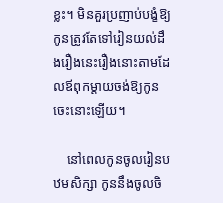ខ្លះ។ មិនគួរប្រញាប់បង្ខំឱ្យកូនត្រូវតែទៅរៀនយល់ដឹងរឿងនេះរឿងនោះតាមដែលឪពុកម្ដាយចង់ឱ្យកូនចេះនោះឡើយ។

    នៅពេលកូនចូលរៀនបឋមសិក្សា កូននឹងចូលចិ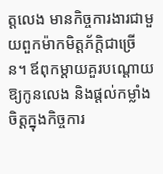ត្តលេង មានកិច្ចការងារជាមួយពួកម៉ាកមិត្តភ័ក្តិជាច្រើន។ ឪពុកម្ដាយគួរបណ្ដោយឱ្យកូនលេង និងផ្ដល់កម្លាំងចិត្តក្នុងកិច្ចការ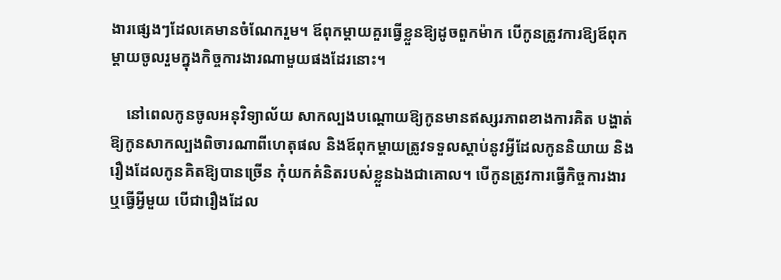ងារផ្សេងៗដែលគេមានចំណែករួម។ ឪពុកម្ដាយគួរធ្វើខ្លួនឱ្យដូចពួកម៉ាក បើកូនត្រូវការឱ្យឪពុកម្ដាយចូលរួមក្នុងកិច្ចការងារណាមួយផងដែរនោះ។

    នៅពេលកូនចូលអនុវិទ្យាល័យ សាកល្បងបណ្ដោយឱ្យកូនមានឥស្សរភាពខាងការគិត បង្ហាត់ឱ្យកូនសាកល្បងពិចារណាពីហេតុផល និងឪពុកម្ដាយត្រូវទទួលស្ដាប់នូវអ្វីដែលកូននិយាយ និងរឿងដែលកូនគិតឱ្យបានច្រើន កុំយកគំនិតរបស់ខ្លួនឯងជាគោល។ បើកូនត្រូវការធ្វើកិច្ចការងារ ឬធ្វើអ្វីមួយ បើជារឿងដែល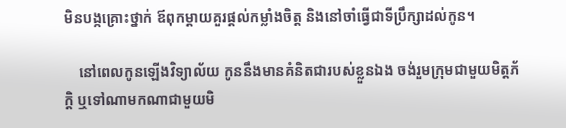មិនបង្កគ្រោះថ្នាក់ ឪពុកម្ដាយគួរផ្ដល់កម្លាំងចិត្ត និងនៅចាំធ្វើជាទីប្រឹក្សាដល់កូន។

    នៅពេលកូនឡើងវិទ្យាល័យ កូននឹងមានគំនិតជារបស់ខ្លួនឯង ចង់រួមក្រុមជាមួយមិត្តភ័ក្តិ ឬទៅណាមកណាជាមួយមិ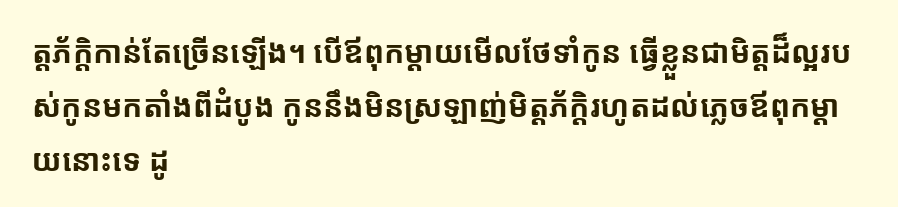ត្តភ័ក្តិកាន់តែច្រើនឡើង។ បើឪពុកម្ដាយមើលថែទាំកូន ធ្វើខ្លួនជាមិត្តដ៏ល្អរបស់កូនមកតាំងពីដំបូង កូននឹងមិនស្រឡាញ់មិត្តភ័ក្តិរហូតដល់ភ្លេចឪពុកម្ដាយនោះទេ ដូ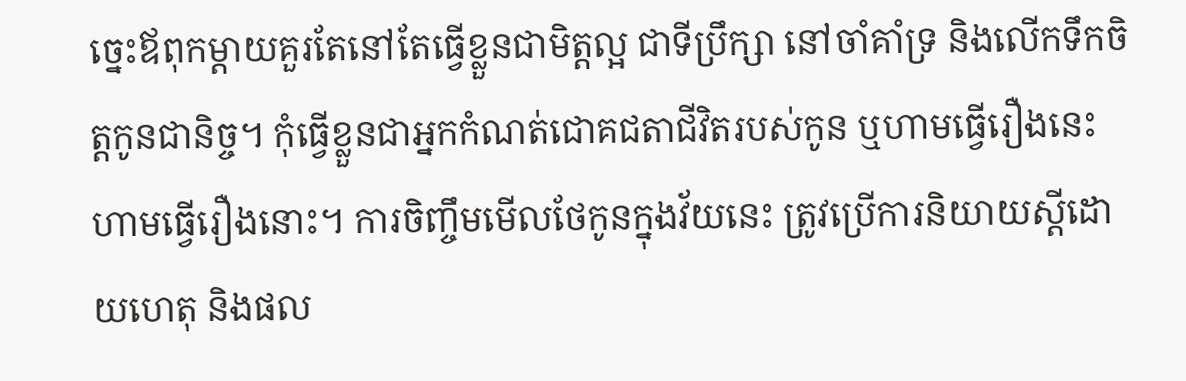ច្នេះឪពុកម្ដាយគួរតែនៅតែធ្វើខ្លួនជាមិត្តល្អ ជាទីប្រឹក្សា នៅចាំគាំទ្រ និងលើកទឹកចិត្តកូនជានិច្ច។ កុំធ្វើខ្លួនជាអ្នកកំណត់ជោគជតាជីវិតរបស់កូន ឬហាមធ្វើរឿងនេះ ហាមធ្វើរឿងនោះ។ ការចិញ្ចឹមមើលថែកូនក្នុងវ័យនេះ ត្រូវប្រើការនិយាយស្ដីដោយហេតុ និងផល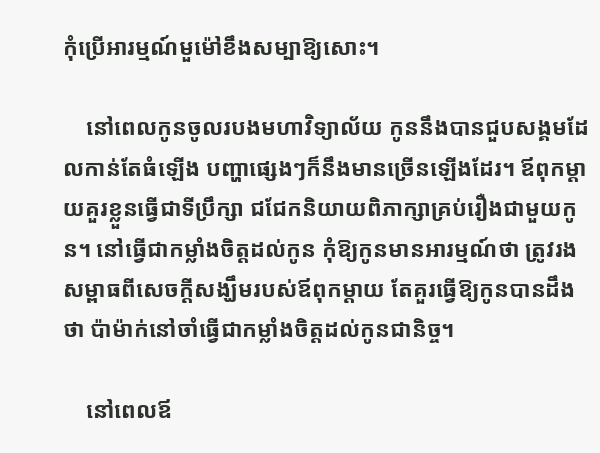កុំប្រើអារម្មណ៍មួម៉ៅខឹងសម្បាឱ្យសោះ។

    នៅពេលកូនចូលរបងមហាវិទ្យាល័យ កូននឹងបានជួបសង្គមដែលកាន់តែធំឡើង បញ្ហាផ្សេងៗក៏នឹងមានច្រើនឡើងដែរ។ ឪពុកម្ដាយគួរខ្លួនធ្វើជាទីប្រឹក្សា ជជែកនិយាយពិភាក្សាគ្រប់រឿងជាមួយកូន។ នៅធ្វើជាកម្លាំងចិត្តដល់កូន កុំឱ្យកូនមានអារម្មណ៍ថា ត្រូវរងសម្ពាធពីសេចក្ដីសង្ឃឹមរបស់ឪពុកម្ដាយ តែគួរធ្វើឱ្យកូនបានដឹងថា ប៉ាម៉ាក់នៅចាំធ្វើជាកម្លាំងចិត្តដល់កូនជានិច្ច។

    នៅពេលឪ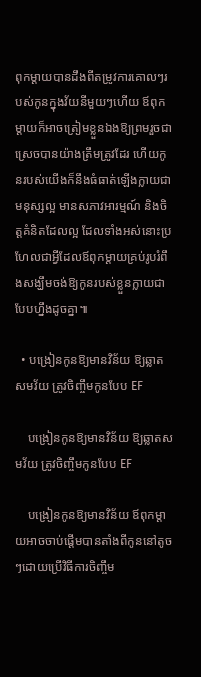ពុកម្ដាយបានដឹងពីតម្រូវការគោលៗរបស់កូនក្នុងវ័យនីមួយៗហើយ ឪពុកម្ដាយក៏អាចត្រៀមខ្លួនឯងឱ្យព្រមរួចជាស្រេចបានយ៉ាងត្រឹមត្រូវដែរ ហើយកូនរបស់យើងក៏នឹងធំធាត់ឡើងក្លាយជាមនុស្សល្អ មានសភាវអារម្មណ៍ និងចិត្តគំនិតដែលល្អ ដែលទាំងអស់នោះប្រហែលជាអ្វីដែលឪពុកម្ដាយគ្រប់រូបរំពឹងសង្ឃឹមចង់ឱ្យកូនរបស់ខ្លួនក្លាយជាបែបហ្នឹងដូចគ្នា៕

  • បង្រៀនកូនឱ្យមានវិន័យ ឱ្យឆ្លាតសមវ័យ ត្រូវចិញ្ចឹមកូនបែប EF

    បង្រៀនកូនឱ្យមានវិន័យ ឱ្យឆ្លាតសមវ័យ ត្រូវចិញ្ចឹមកូនបែប EF

    បង្រៀនកូនឱ្យមានវិន័យ ឪពុកម្ដាយអាចចាប់ផ្ដើមបានតាំងពីកូននៅតូចៗដោយប្រើវិធីការចិញ្ចឹម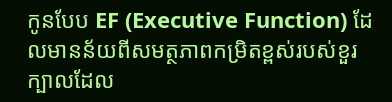កូនបែប EF (Executive Function) ដែលមានន័យពីសមត្ថភាពកម្រិតខ្ពស់របស់ខួរក្បាលដែល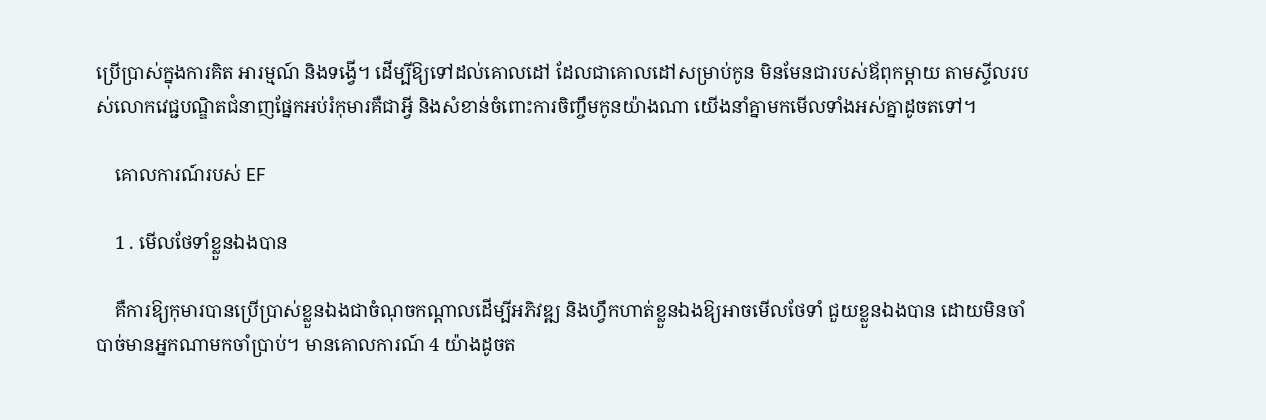ប្រើប្រាស់ក្នុងការគិត អារម្មណ៍ និងទង្វើ។ ដើម្បីឱ្យទៅដល់គោលដៅ ដែលជាគោលដៅសម្រាប់កូន មិនមែនជារបស់ឪពុកម្ដាយ តាមស្ទីលរបស់លោកវេជ្ជបណ្ឌិតជំនាញផ្នែកអប់រំកុមារគឺជាអ្វី និងសំខាន់ចំពោះការចិញ្ចឹមកូនយ៉ាងណា យើងនាំគ្នាមកមើលទាំងអស់គ្នាដូចតទៅ។

    គោលការណ៍របស់ EF

    1 . មើលថែទាំខ្លួនឯងបាន

    គឺការឱ្យកុមារបានប្រើប្រាស់ខ្លួនឯងជាចំណុចកណ្ដាលដើម្បីអភិវឌ្ឍ និងហ្វឹកហាត់ខ្លួនឯងឱ្យអាចមើលថែទាំ ជួយខ្លួនឯងបាន ដោយមិនចាំបាច់មានអ្នកណាមកចាំប្រាប់។ មានគោលការណ៍ 4 យ៉ាងដូចត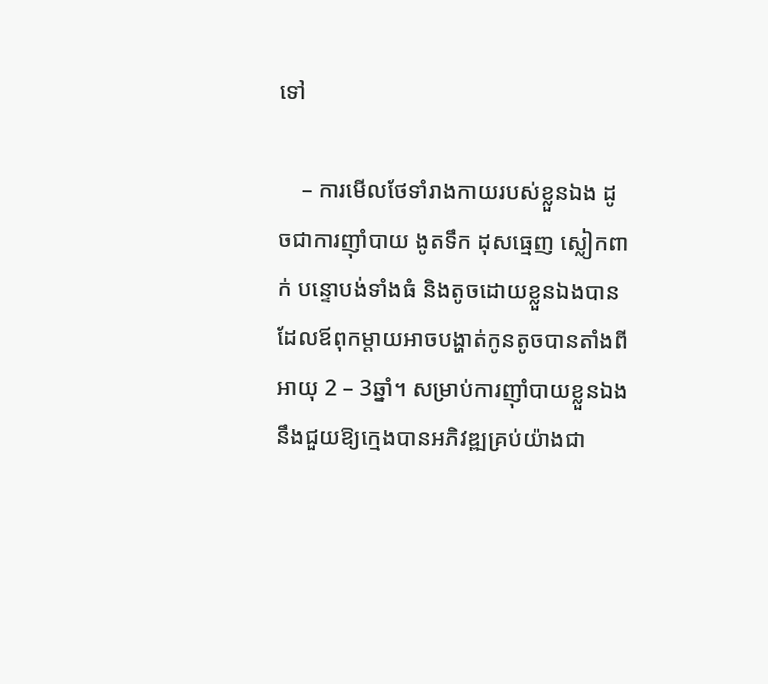ទៅ

    – ការមើលថែទាំរាងកាយរបស់ខ្លួនឯង ដូចជាការញ៉ាំបាយ ងូតទឹក ដុសធ្មេញ ស្លៀកពាក់ បន្ទោបង់ទាំងធំ និងតូចដោយខ្លួនឯងបាន ដែលឪពុកម្ដាយអាចបង្ហាត់កូនតូចបានតាំងពីអាយុ 2 – 3ឆ្នាំ។ សម្រាប់ការញ៉ាំបាយខ្លួនឯង នឹងជួយឱ្យក្មេងបានអភិវឌ្ឍគ្រប់យ៉ាងជា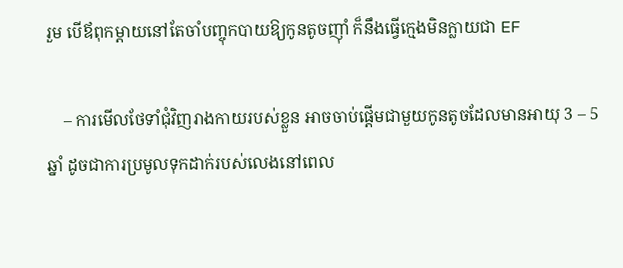រួម បើឪពុកម្ដាយនៅតែចាំបញ្ចុកបាយឱ្យកូនតូចញ៉ាំ ក៏នឹងធ្វើក្មេងមិនក្លាយជា EF

    – ការមើលថែទាំជុំវិញរាងកាយរបស់ខ្លួន អាចចាប់ផ្ដើមជាមួយកូនតូចដែលមានអាយុ 3 – 5ឆ្នាំ ដូចជាការប្រមូលទុកដាក់របស់លេងនៅពេល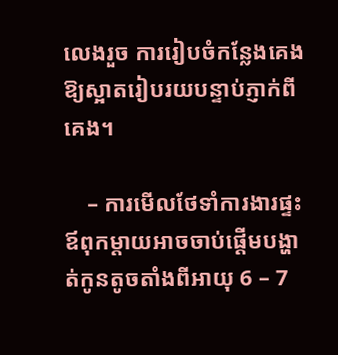លេងរួច ការរៀបចំកន្លែងគេងឱ្យស្អាតរៀបរយបន្ទាប់ភ្ញាក់ពីគេង។

    – ការមើលថែទាំការងារផ្ទះ ឪពុកម្ដាយអាចចាប់ផ្ដើមបង្ហាត់កូនតូចតាំងពីអាយុ 6 – 7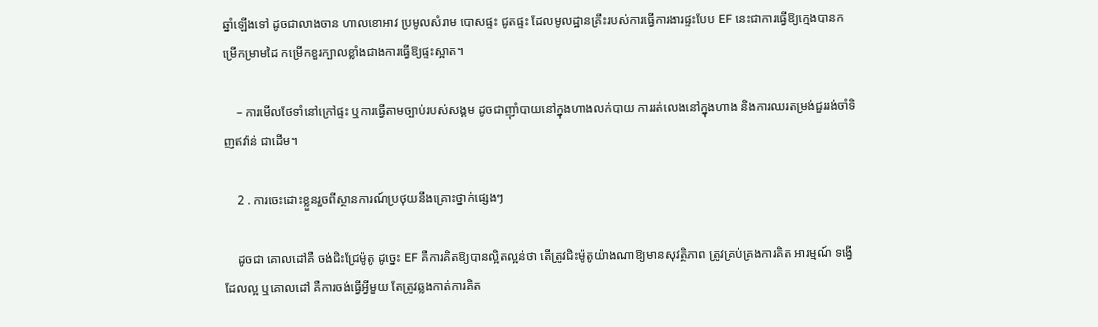ឆ្នាំឡើងទៅ ដូចជាលាងចាន ហាលខោអាវ ប្រមូលសំរាម បោសផ្ទះ ជូតផ្ទះ ដែលមូលដ្ឋានគ្រឹះរបស់ការធ្វើការងារផ្ទះបែប EF នេះជាការធ្វើឱ្យក្មេងបានកម្រើកម្រាមដៃ កម្រើកខួរក្បាលខ្លាំងជាងការធ្វើឱ្យផ្ទះស្អាត។

    – ការមើលថែទាំនៅក្រៅផ្ទះ ឬការធ្វើតាមច្បាប់របស់សង្គម ដូចជាញ៉ាំបាយនៅក្នុងហាងលក់បាយ ការរត់លេងនៅក្នុងហាង និងការឈរតម្រង់ជួររង់ចាំទិញឥវ៉ាន់ ជាដើម។

    2 . ការចេះដោះខ្លួនរួចពីស្ថានការណ៍ប្រថុយនឹងគ្រោះថ្នាក់ផ្សេងៗ

    ដូចជា គោលដៅគឺ ចង់ជិះជ្រែម៉ូតូ ដូច្នេះ EF គឺការគិតឱ្យបានល្អិតល្អន់ថា តើត្រូវជិះម៉ូតូយ៉ាងណាឱ្យមានសុវត្ថិភាព ត្រូវគ្រប់គ្រងការគិត អារម្មណ៍ ទង្វើដែលល្អ ឬគោលដៅ គឺការចង់ធ្វើអ្វីមួយ តែត្រូវឆ្លងកាត់ការគិត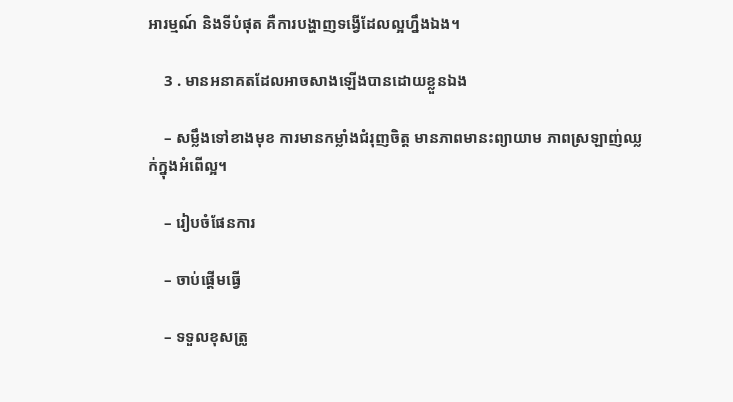អារម្មណ៍ និងទីបំផុត គឺការបង្ហាញទង្វើដែលល្អហ្នឹងឯង។

    3 . មានអនាគតដែលអាចសាងឡើងបានដោយខ្លួនឯង

    – សម្លឹងទៅខាងមុខ ការមានកម្លាំងជំរុញចិត្ត មានភាពមានះព្យាយាម ភាពស្រឡាញ់ឈ្លក់ក្នុងអំពើល្អ។

    – រៀបចំផែនការ

    – ចាប់ផ្ដើមធ្វើ

    – ទទួលខុសត្រូ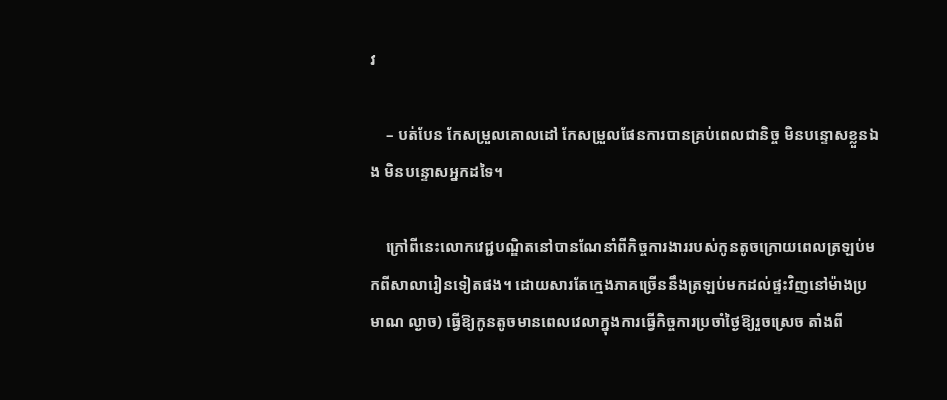វ

    – បត់បែន កែសម្រួលគោលដៅ កែសម្រួលផែនការបានគ្រប់ពេលជានិច្ច មិនបន្ទោសខ្លួនឯង មិនបន្ទោសអ្នកដទៃ។

    ក្រៅពីនេះលោកវេជ្ជបណ្ឌិតនៅបានណែនាំពីកិច្ចការងាររបស់កូនតូចក្រោយពេលត្រឡប់មកពីសាលារៀនទៀតផង។ ដោយសារតែក្មេងភាគច្រើននឹងត្រឡប់មកដល់ផ្ទះវិញនៅម៉ាងប្រមាណ ល្ងាច) ធ្វើឱ្យកូនតូចមានពេលវេលាក្នុងការធ្វើកិច្ចការប្រចាំថ្ងៃឱ្យរួចស្រេច តាំងពី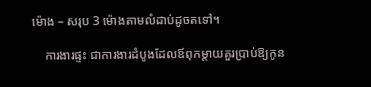ម៉ោង – សរុប 3 ម៉ោងតាមលំដាប់ដូចតទៅ។

    ការងារផ្ទះ ជាការងារដំបូងដែលឪពុកម្ដាយគួរប្រាប់ឱ្យកូន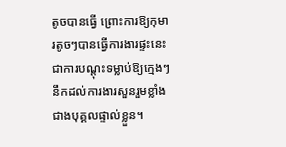តូចបានធ្វើ ព្រោះការឱ្យកុមារតូចៗបានធ្វើការងារផ្ទះនេះ ជាការបណ្ដុះទម្លាប់ឱ្យក្មេងៗនឹកដល់ការងារសួនរួមខ្លាំងជាងបុគ្គលផ្ទាល់ខ្លួន។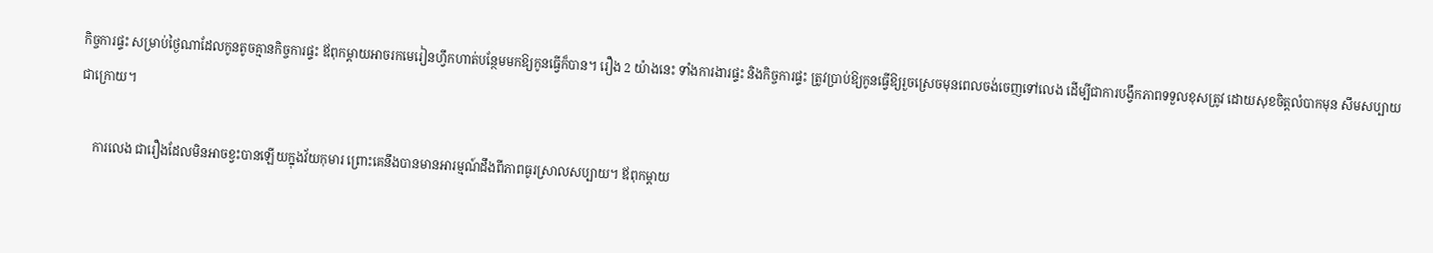កិច្ចការផ្ទះ សម្រាប់ថ្ងៃណាដែលកូនតូចគ្មានកិច្ចការផ្ទះ ឪពុកម្ដាយអាចរកមេរៀនហ្វឹកហាត់បន្ថែមមកឱ្យកូនធ្វើក៏បាន។ រឿង 2 យ៉ាងនេះ ទាំងការងារផ្ទះ និងកិច្ចការផ្ទះ ត្រូវប្រាប់ឱ្យកូនធ្វើឱ្យរួចស្រេចមុនពេលចង់ចេញទៅលេង ដើម្បីជាការបង្វឹកភាពទទួលខុសត្រូវ ដោយសុខចិត្តលំបាកមុន សឹមសប្បាយជាក្រោយ។

    ការលេង ជារឿងដែលមិនអាចខ្វះបានឡើយក្នុងវ័យកុមារ ព្រោះគេនឹងបានមានអារម្មណ៍ដឹងពីភាពធូរស្រាលសប្បាយ។ ឪពុកម្ដាយ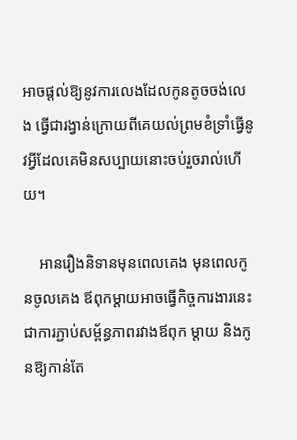អាចផ្ដល់ឱ្យនូវការលេងដែលកូនតូចចង់លេង ធ្វើជារង្វាន់ក្រោយពីគេយល់ព្រមខំទ្រាំធ្វើនូវអ្វីដែលគេមិនសប្បាយនោះចប់រួចរាល់ហើយ។

    អានរឿងនិទានមុនពេលគេង មុនពេលកូនចូលគេង ឪពុកម្ដាយអាចធ្វើកិច្ចការងារនេះ ជាការភ្ជាប់សម្ព័ន្ធភាពរវាងឪពុក ម្ដាយ និងកូនឱ្យកាន់តែ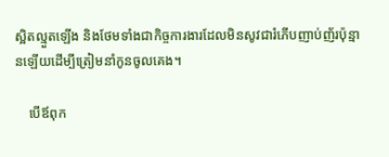ស្អិតល្មួតឡើង និងថែមទាំងជាកិច្ចការងារដែលមិនសូវជារំភើបញាប់ញ័រប៉ុន្មានឡើយដើម្បីត្រៀមនាំកូនចូលគេង។

    បើឪពុក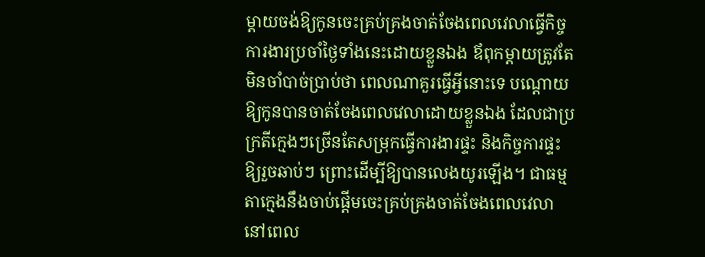ម្ដាយចង់ឱ្យកូនចេះគ្រប់គ្រងចាត់ចែងពេលវេលាធ្វើកិច្ចការងារប្រចាំថ្ងៃទាំងនេះដោយខ្លួនឯង ឪពុកម្ដាយត្រូវតែមិនចាំបាច់ប្រាប់ថា ពេលណាគួរធ្វើអ្វីនោះទេ បណ្ដោយឱ្យកូនបានចាត់ចែងពេលវេលាដោយខ្លួនឯង ដែលជាប្រក្រតីក្មេងៗច្រើនតែសម្រុកធ្វើការងារផ្ទះ និងកិច្ចការផ្ទះឱ្យរួចឆាប់ៗ ព្រោះដើម្បីឱ្យបានលេងយូរឡើង។ ជាធម្មតាក្មេងនឹងចាប់ផ្ដើមចេះគ្រប់គ្រងចាត់ចែងពេលវេលានៅពេល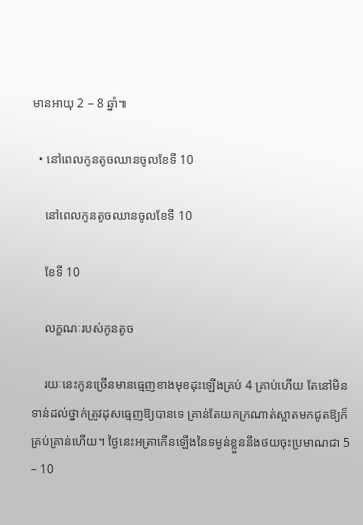មានអាយុ 2 – 8 ឆ្នាំ៕

  • នៅពេលកូនតូចឈានចូលខែទី 10

    នៅពេលកូនតូចឈានចូលខែទី 10

    ខែទី 10

    លក្ខណៈរបស់កូនតូច

    រយៈនេះកូនច្រើនមានធ្មេញខាងមុខដុះឡើងគ្រប់ 4 គ្រាប់ហើយ តែនៅមិនទាន់ដល់ថ្នាក់ត្រូវដុសធ្មេញឱ្យបានទេ គ្រាន់តែយកក្រណាត់ស្អាតមកជូតឱ្យក៏គ្រប់គ្រាន់ហើយ។ ថ្ងៃនេះអត្រាកើនឡើងនៃទម្ងន់ខ្លួននឹងថយចុះប្រមាណជា 5 – 10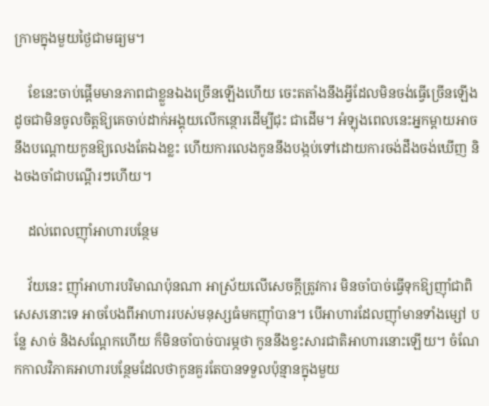ក្រាមក្នុងមួយថ្ងៃជាមធ្យម។

    ខែនេះចាប់ផ្ដើមមានភាពជាខ្លួនឯងច្រើនឡើងហើយ ចេះតតាំងនឹងអ្វីដែលមិនចង់ធ្វើច្រើនឡើង ដូចជាមិនចូលចិត្តឱ្យគេចាប់ដាក់អង្គុយលើកន្ថោរដើម្បីជុះ ជាដើម។ អំឡុងពេលនេះអ្នកម្ដាយអាចនឹងបណ្ដោយកូនឱ្យលេងតែឯងខ្លះ ហើយការលេងកូននឹងបង្កប់ទៅដោយការចង់ដឹងចង់ឃើញ និងចងចាំជាបណ្ដើរៗហើយ។

    ដល់ពេលញ៉ាំអាហារបន្ថែម

    វ័យនេះ ញ៉ាំអាហារបរិមាណប៉ុនណា អាស្រ័យលើសេចក្ដីត្រូវការ មិនចាំបាច់ធ្វើទុកឱ្យញ៉ាំជាពិសេសនោះទេ អាចបែងពីអាហាររបស់មនុស្សធំមកញ៉ាំបាន។ បើអាហារដែលញ៉ាំមានទាំងម្សៅ បន្លែ សាច់ និងសណ្ដែកហើយ ក៏មិនចាំបាច់បារម្ភថា កូននឹងខ្វះសារជាតិអាហារនោះឡើយ។ ចំណែកកាលវិភាគអាហារបន្ថែមដែលថាកូនគួរតែបានទទួលប៉ុន្មានក្នុងមួយ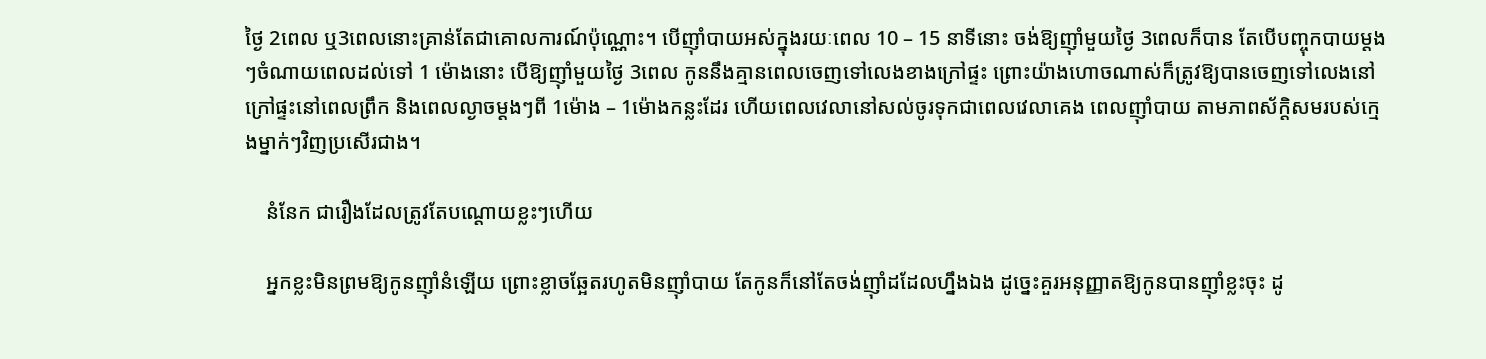ថ្ងៃ 2ពេល ឬ3ពេលនោះគ្រាន់តែជាគោលការណ៍ប៉ុណ្ណោះ។ បើញ៉ាំបាយអស់ក្នុងរយៈពេល 10 – 15 នាទីនោះ ចង់ឱ្យញ៉ាំមួយថ្ងៃ 3ពេលក៏បាន តែបើបញ្ចុកបាយម្ដងៗចំណាយពេលដល់ទៅ 1 ម៉ោងនោះ បើឱ្យញ៉ាំមួយថ្ងៃ 3ពេល កូននឹងគ្មានពេលចេញទៅលេងខាងក្រៅផ្ទះ ព្រោះយ៉ាងហោចណាស់ក៏ត្រូវឱ្យបានចេញទៅលេងនៅក្រៅផ្ទះនៅពេលព្រឹក និងពេលល្ងាចម្ដងៗពី 1ម៉ោង – 1ម៉ោងកន្លះដែរ ហើយពេលវេលានៅសល់ចូរទុកជាពេលវេលាគេង ពេលញ៉ាំបាយ តាមភាពស័ក្តិសមរបស់ក្មេងម្នាក់ៗវិញប្រសើរជាង។

    នំនែក ជារឿងដែលត្រូវតែបណ្ដោយខ្លះៗហើយ

    អ្នកខ្លះមិនព្រមឱ្យកូនញ៉ាំនំឡើយ ព្រោះខ្លាចឆ្អែតរហូតមិនញ៉ាំបាយ តែកូនក៏នៅតែចង់ញ៉ាំដដែលហ្នឹងឯង ដូច្នេះគួរអនុញ្ញាតឱ្យកូនបានញ៉ាំខ្លះចុះ ដូ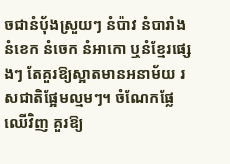ចជានំប៉័ងស្រួយៗ នំប៉ាវ នំបារាំង នំខេក នំចេក នំអាកោ ឬនំខ្មែរផ្សេងៗ តែគួរឱ្យស្អាតមានអនាម័យ រសជាតិផ្អែមល្មមៗ។ ចំណែកផ្លែឈើវិញ គួរឱ្យ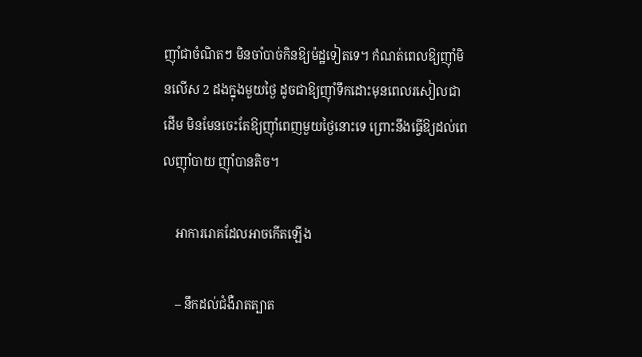ញ៉ាំជាចំណិតៗ មិនចាំបាច់កិនឱ្យម៉ដ្ឋទៀតទេ។ កំណត់ពេលឱ្យញ៉ាំមិនលើស 2 ដងក្នុងមួយថ្ងៃ ដូចជាឱ្យញ៉ាំទឹកដោះមុនពេលរសៀលជាដើម មិនមែនចេះតែឱ្យញ៉ាំពេញមួយថ្ងៃនោះទេ ព្រោះនឹងធ្វើឱ្យដល់ពេលញ៉ាំបាយ ញ៉ាំបានតិច។

    អាការរោគដែលអាចកើតឡើង

    – នឹកដល់ជំងឺរាតត្បាត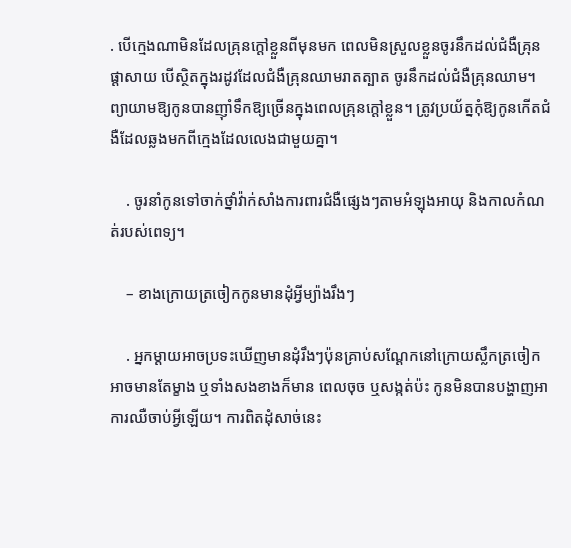. បើក្មេងណាមិនដែលគ្រុនក្ដៅខ្លួនពីមុនមក ពេលមិនស្រួលខ្លួនចូរនឹកដល់ជំងឺគ្រុនផ្ដាសាយ បើស្ថិតក្នុងរដូវដែលជំងឺគ្រុនឈាមរាតត្បាត ចូរនឹកដល់ជំងឺគ្រុនឈាម។ ព្យាយាមឱ្យកូនបានញ៉ាំទឹកឱ្យច្រើនក្នុងពេលគ្រុនក្ដៅខ្លួន។ ត្រូវប្រយ័ត្នកុំឱ្យកូនកើតជំងឺដែលឆ្លងមកពីក្មេងដែលលេងជាមួយគ្នា។

    . ចូរនាំកូនទៅចាក់ថ្នាំវ៉ាក់សាំងការពារជំងឺផ្សេងៗតាមអំឡុងអាយុ និងកាលកំណត់របស់ពេទ្យ។

    – ខាងក្រោយត្រចៀកកូនមានដុំអ្វីម្យ៉ាងរឹងៗ

    . អ្នកម្ដាយអាចប្រទះឃើញមានដុំរឹងៗប៉ុនគ្រាប់សណ្ដែកនៅក្រោយស្លឹកត្រចៀក អាចមានតែម្ខាង ឬទាំងសងខាងក៏មាន ពេលចុច ឬសង្កត់ប៉ះ កូនមិនបានបង្ហាញអាការឈឺចាប់អ្វីឡើយ។ ការពិតដុំសាច់នេះ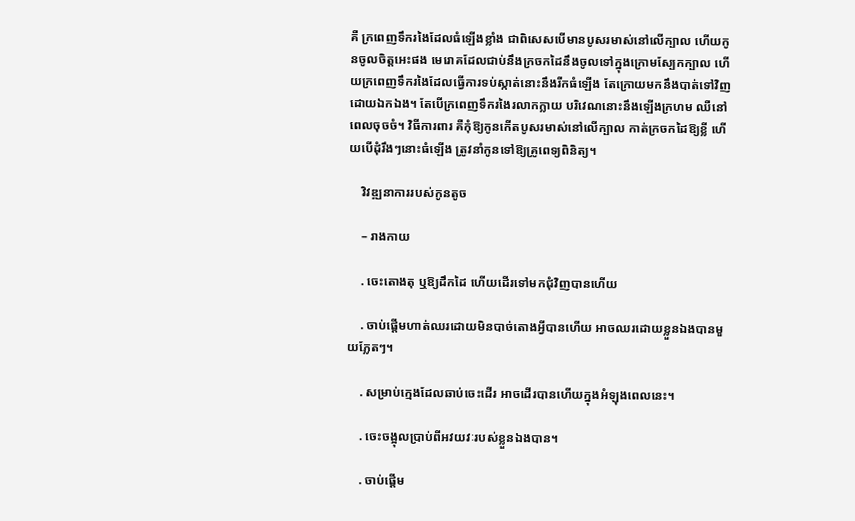គឺ ក្រពេញទឹករងៃដែលធំឡើងខ្លាំង ជាពិសេសបើមានបូសរមាស់នៅលើក្បាល ហើយកូនចូលចិត្តអេះផង មេរោគដែលជាប់នឹងក្រចកដៃនឹងចូលទៅក្នុងក្រោមស្បែកក្បាល ហើយក្រពេញទឹករងៃដែលធ្វើការទប់ស្កាត់នោះនឹងរីកធំឡើង តែក្រោយមកនឹងបាត់ទៅវិញដោយឯកឯង។ តែបើក្រពេញទឹករងៃរលាកក្លាយ បរិវេណនោះនឹងឡើងក្រហម ឈឺនៅពេលចុចចំ។ វិធីការពារ គឺកុំឱ្យកូនកើតបូសរមាស់នៅលើក្បាល កាត់ក្រចកដៃឱ្យខ្លី ហើយបើដុំរឹងៗនោះធំឡើង ត្រូវនាំកូនទៅឱ្យគ្រូពេទ្យពិនិត្យ។

    វិវឌ្ឍនាការរបស់កូនតូច

    – រាងកាយ

    . ចេះតោងតុ ឬឱ្យដឹកដៃ ហើយដើរទៅមកជុំវិញបានហើយ

    . ចាប់ផ្ដើមហាត់ឈរដោយមិនបាច់តោងអ្វីបានហើយ អាចឈរដោយខ្លួនឯងបានមួយភ្លែតៗ។

    . សម្រាប់ក្មេងដែលឆាប់ចេះដើរ អាចដើរបានហើយក្នុងអំឡុងពេលនេះ។

    . ចេះចង្អុលប្រាប់ពីអវយវៈរបស់ខ្លួនឯងបាន។

    . ចាប់ផ្ដើម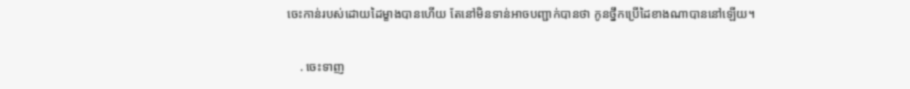ចេះកាន់របស់ដោយដៃម្ខាងបានហើយ តែនៅមិនទាន់អាចបញ្ជាក់បានថា កូនថ្នឹកប្រើដៃខាងណាបាននៅឡើយ។

    . ចេះទាញ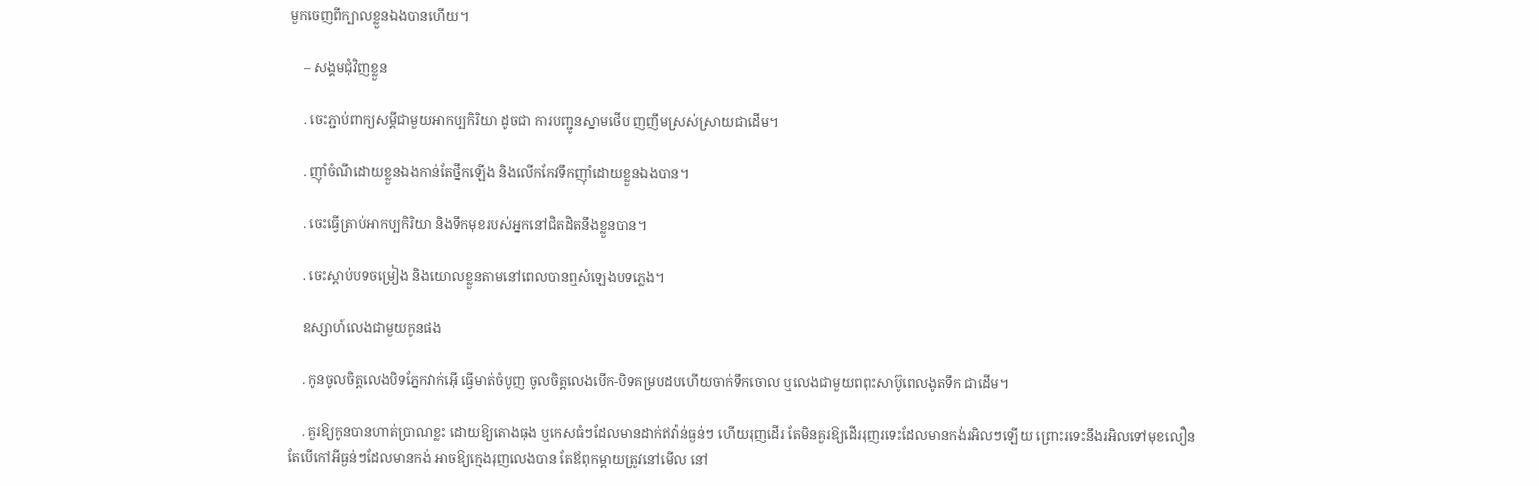មួកចេញពីក្បាលខ្លួនឯងបានហើយ។

    – សង្គមជុំវិញខ្លួន

    . ចេះភ្ជាប់ពាក្យសម្ដីជាមួយអាកប្បកិរិយា ដូចជា ការបញ្ជូនស្នាមថើប ញញឹមស្រស់ស្រាយជាដើម។

    . ញ៉ាំចំណីដោយខ្លួនឯងកាន់តែថ្នឹកឡើង និងលើកកែវទឹកញ៉ាំដោយខ្លួនឯងបាន។

    . ចេះធ្វើត្រាប់អាកប្បកិរិយា និងទឹកមុខរបស់អ្នកនៅជិតដិតនឹងខ្លួនបាន។

    . ចេះស្ដាប់បទចម្រៀង និងយោលខ្លួនតាមនៅពេលបានឮសំឡេងបទភ្លេង។

    ឧស្សាហ៍លេងជាមួយកូនផង

    . កូនចូលចិត្តលេងបិទភ្នែកវាក់អ៊ើ ធ្វើមាត់ចំបូញ ចូលចិត្តលេងបើក-បិទគម្របដបហើយចាក់ទឹកចោល ឬលេងជាមួយពពុះសាប៊ូពេលងូតទឹក ជាដើម។

    . គួរឱ្យកូនបានហាត់ប្រាណខ្លះ ដោយឱ្យតោងធុង ឬកេសធំៗដែលមានដាក់ឥវ៉ាន់ធ្ងន់ៗ ហើយរុញដើរ តែមិនគួរឱ្យដើររុញរទេះដែលមានកង់រអិលៗឡើយ ព្រោះរទេះនឹងរអិលទៅមុខលឿន តែបើកៅអីធ្ងន់ៗដែលមានកង់ អាចឱ្យក្មេងរុញលេងបាន តែឪពុកម្ដាយត្រូវនៅមើល នៅ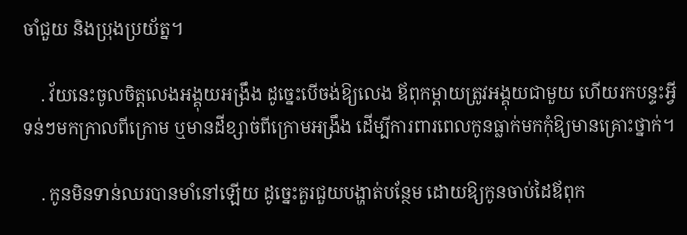ចាំជួយ និងប្រុងប្រយ័ត្ន។

    . វ័យនេះចូលចិត្តលេងអង្គុយអង្រឹង ដូច្នេះបើចង់ឱ្យលេង ឪពុកម្ដាយត្រូវអង្គុយជាមួយ ហើយរកបន្ទះអ្វីទន់ៗមកក្រាលពីក្រោម ឬមានដីខ្សាច់ពីក្រោមអង្រឹង ដើម្បីការពារពេលកូនធ្លាក់មកកុំឱ្យមានគ្រោះថ្នាក់។

    . កូនមិនទាន់ឈរបានមាំនៅឡើយ ដូច្នេះគួរជួយបង្ហាត់បន្ថែម ដោយឱ្យកូនចាប់ដៃឪពុក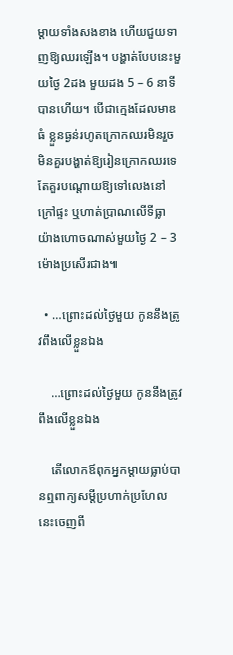ម្ដាយទាំងសងខាង ហើយជួយទាញឱ្យឈរឡើង។ បង្ហាត់បែបនេះមួយថ្ងៃ 2ដង មួយដង 5 – 6 នាទីបានហើយ។ បើជាក្មេងដែលមាឌធំ ខ្លួនធ្ងន់រហូតក្រោកឈរមិនរួច មិនគួរបង្ហាត់ឱ្យរៀនក្រោកឈរទេ តែគួរបណ្ដោយឱ្យទៅលេងនៅក្រៅផ្ទះ ឬហាត់ប្រាណលើទីធ្លា យ៉ាងហោចណាស់មួយថ្ងៃ 2 – 3 ម៉ោងប្រសើរជាង៕

  • …ព្រោះដល់ថ្ងៃមួយ កូននឹងត្រូវពឹងលើខ្លួនឯង

    …ព្រោះដល់ថ្ងៃមួយ កូននឹងត្រូវពឹងលើខ្លួនឯង

    តើលោកឪពុកអ្នកម្ដាយធ្លាប់បានឮពាក្យសម្ដីប្រហាក់ប្រហែលនេះចេញពី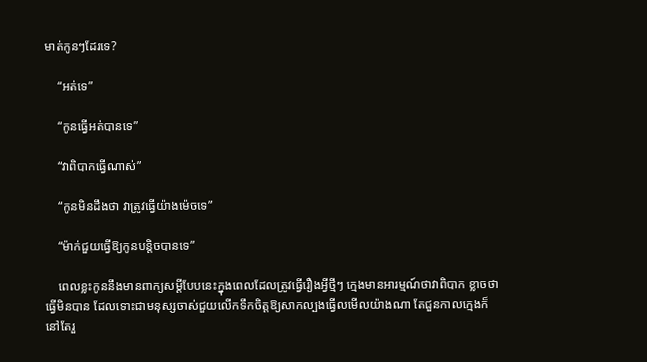មាត់កូនៗដែរទេ?

    “អត់ទេ”

    “កូនធ្វើអត់បានទេ”

    “វាពិបាកធ្វើណាស់”

    “កូនមិនដឹងថា វាត្រូវធ្វើយ៉ាងម៉េចទេ”

    “ម៉ាក់ជួយធ្វើឱ្យកូនបន្តិចបានទេ”

    ពេលខ្លះកូននឹងមានពាក្យសម្ដីបែបនេះក្នុងពេលដែលត្រូវធ្វើរឿងអ្វីថ្មីៗ ក្មេងមានអារម្មណ៍ថាវាពិបាក ខ្លាចថាធ្វើមិនបាន ដែលទោះជាមនុស្សចាស់ជួយលើកទឹកចិត្តឱ្យសាកល្បងធ្វើលមើលយ៉ាងណា តែជួនកាលក្មេងក៏នៅតែរួ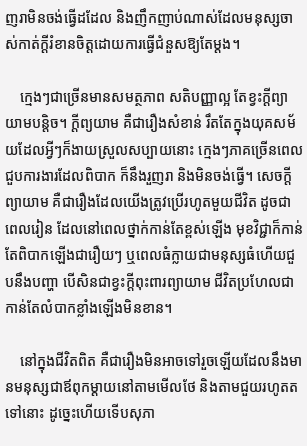ញរាមិនចង់ធ្វើដដែល និងញឹកញាប់ណាស់ដែលមនុស្សចាស់កាត់ក្ដីរំខានចិត្តដោយការធ្វើជំនួសឱ្យតែម្ដង។

    ក្មេងៗជាច្រើនមានសមត្ថភាព សតិបញ្ញាល្អ តែខ្វះក្ដីព្យាយាមបន្តិច។ ក្ដីព្យយាម គឺជារឿងសំខាន់ រឹតតែក្នុងយុគសម័យដែលអ្វីៗក៏ងាយស្រួលសប្បាយនោះ ក្មេងៗភាគច្រើនពេលជួបការងារដែលពិបាក ក៏នឹងរួញរា និងមិនចង់ធ្វើ។ សេចក្ដីព្យាយាម គឺជារឿងដែលយើងត្រូវប្រើរហូតមួយជីវិត ដូចជាពេលរៀន ដែលនៅពេលថ្នាក់កាន់តែខ្ពស់ឡើង មុខវិជ្ជាក៏កាន់តែពិបាកឡើងជារឿយៗ ឬពេលធំក្លាយជាមនុស្សធំហើយជួបនឹងបញ្ហា បើសិនជាខ្វះក្ដីពុះពារព្យាយាម ជីវិតប្រហែលជាកាន់តែលំបាកខ្លាំងឡើងមិនខាន។

    នៅក្នុងជីវិតពិត គឺជារឿងមិនអាចទៅរួចឡើយដែលនឹងមានមនុស្សជាឪពុកម្ដាយនៅតាមមើលថែ និងតាមជួយរហូតតទៅនោះ ដូច្នេះហើយទើបសុភា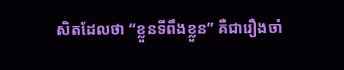សិតដែលថា “ខ្លួនទីពឹងខ្លួន” គឺជារឿងចាំ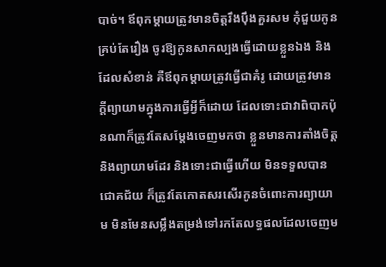បាច់។ ឪពុកម្ដាយត្រូវមានចិត្តរឹងប៉ឹងគួរសម កុំជួយកូនគ្រប់តែរឿង ចូរឱ្យកូនសាកល្បងធ្វើដោយខ្លួនឯង និងដែលសំខាន់ គឺឪពុកម្ដាយត្រូវធ្វើជាគំរូ ដោយត្រូវមានក្ដីព្យាយាមក្នុងការធ្វើអ្វីក៏ដោយ ដែលទោះជាវាពិបាកប៉ុនណាក៏ត្រូវតែសម្ដែងចេញមកថា ខ្លួនមានការតាំងចិត្ត និងព្យាយាមដែរ និងទោះជាធ្វើហើយ មិនទទួលបានជោគជ័យ ក៏ត្រូវតែកោតសរសើរកូនចំពោះការព្យាយាម មិនមែនសម្លឹងតម្រង់ទៅរកតែលទ្ធផលដែលចេញម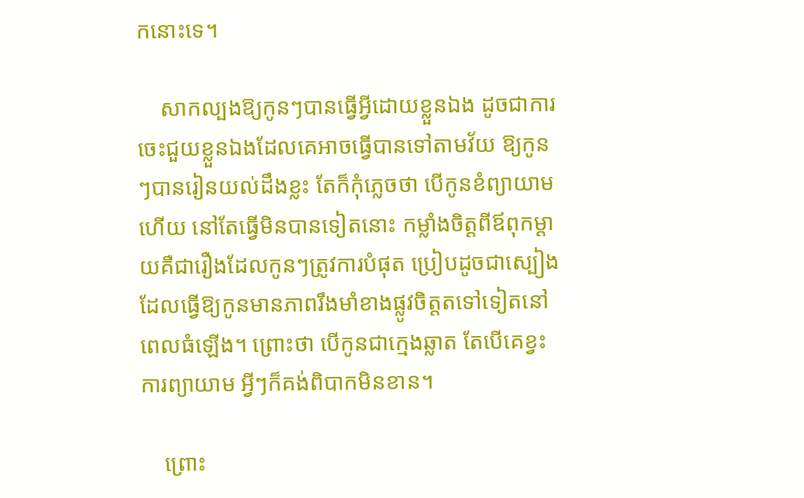កនោះទេ។

    សាកល្បងឱ្យកូនៗបានធ្វើអ្វីដោយខ្លួនឯង ដូចជាការចេះជួយខ្លួនឯងដែលគេអាចធ្វើបានទៅតាមវ័យ ឱ្យកូនៗបានរៀនយល់ដឹងខ្លះ តែក៏កុំភ្លេចថា បើកូនខំព្យាយាមហើយ នៅតែធ្វើមិនបានទៀតនោះ កម្លាំងចិត្តពីឪពុកម្ដាយគឺជារឿងដែលកូនៗត្រូវការបំផុត ប្រៀបដូចជាស្បៀងដែលធ្វើឱ្យកូនមានភាពរឹងមាំខាងផ្លូវចិត្តតទៅទៀតនៅពេលធំឡើង។ ព្រោះថា បើកូនជាក្មេងឆ្លាត តែបើគេខ្វះការព្យាយាម អ្វីៗក៏គង់ពិបាកមិនខាន។

    ព្រោះ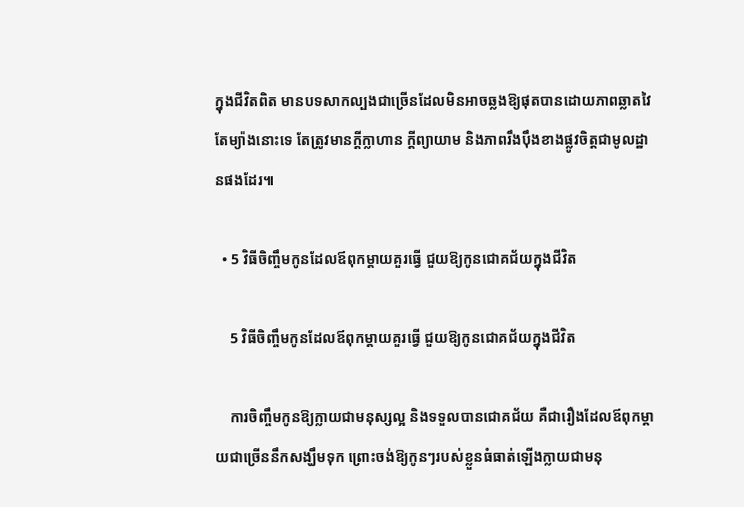ក្នុងជីវិតពិត មានបទសាកល្បងជាច្រើនដែលមិនអាចឆ្លងឱ្យផុតបានដោយភាពឆ្លាតវៃតែម្យ៉ាងនោះទេ តែត្រូវមានក្ដីក្លាហាន ក្ដីព្យាយាម និងភាពរឹងប៉ឹងខាងផ្លូវចិត្តជាមូលដ្ឋានផងដែរ៕

  • 5 វិធីចិញ្ចឹមកូនដែលឪពុកម្ដាយគួរធ្វើ ជួយឱ្យកូនជោគជ័យក្នុងជីវិត

    5 វិធីចិញ្ចឹមកូនដែលឪពុកម្ដាយគួរធ្វើ ជួយឱ្យកូនជោគជ័យក្នុងជីវិត

    ការចិញ្ចឹមកូនឱ្យក្លាយជាមនុស្សល្អ និងទទួលបានជោគជ័យ គឺជារឿងដែលឪពុកម្ដាយជាច្រើននឹកសង្ឃឹមទុក ព្រោះចង់ឱ្យកូនៗរបស់ខ្លួនធំធាត់ឡើងក្លាយជាមនុ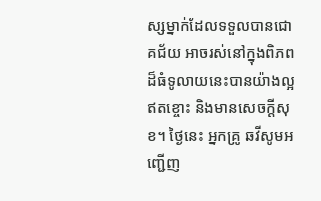ស្សម្នាក់ដែលទទួលបានជោគជ័យ អាចរស់នៅក្នុងពិភពដ៏ធំទូលាយនេះបានយ៉ាងល្អឥតខ្ចោះ និងមានសេចក្ដីសុខ។ ថ្ងៃនេះ អ្នកគ្រូ ឆវីសូមអញ្ជើញ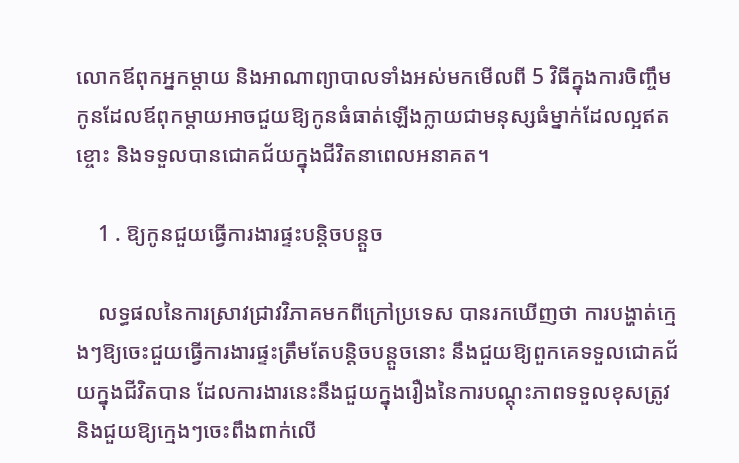លោកឪពុកអ្នកម្ដាយ និងអាណាព្យាបាលទាំងអស់មកមើលពី 5 វិធីក្នុងការចិញ្ចឹមកូនដែលឪពុកម្ដាយអាចជួយឱ្យកូនធំធាត់ឡើងក្លាយជាមនុស្សធំម្នាក់ដែលល្អឥតខ្ចោះ និងទទួលបានជោគជ័យក្នុងជីវិតនាពេលអនាគត។

    1 . ឱ្យកូនជួយធ្វើការងារផ្ទះបន្តិចបន្តួច

    លទ្ធផលនៃការស្រាវជ្រាវវិភាគមកពីក្រៅប្រទេស បានរកឃើញថា ការបង្ហាត់ក្មេងៗឱ្យចេះជួយធ្វើការងារផ្ទះត្រឹមតែបន្តិចបន្តួចនោះ នឹងជួយឱ្យពួកគេទទួលជោគជ័យក្នុងជីវិតបាន ដែលការងារនេះនឹងជួយក្នុងរឿងនៃការបណ្ដុះភាពទទួលខុសត្រូវ និងជួយឱ្យក្មេងៗចេះពឹងពាក់លើ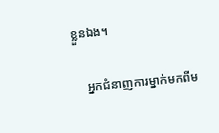ខ្លួនឯង។

    អ្នកជំនាញការម្នាក់មកពីម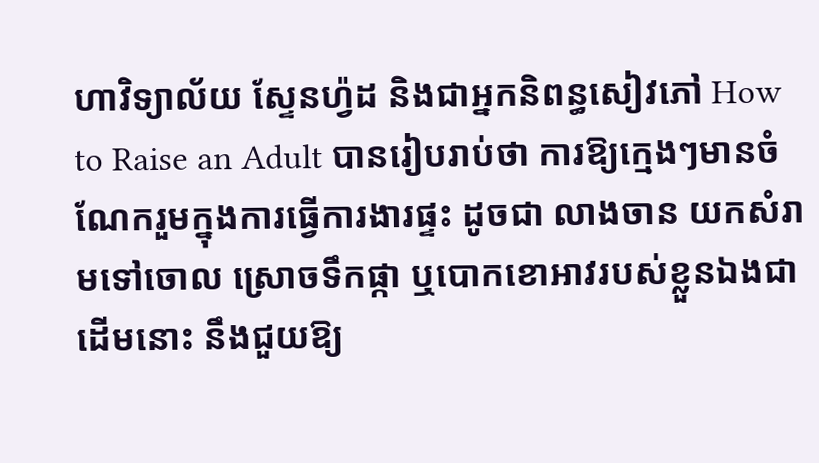ហាវិទ្យាល័យ ស្ទែនហ្វ៉ដ និងជាអ្នកនិពន្ធសៀវភៅ How to Raise an Adult បានរៀបរាប់ថា ការឱ្យក្មេងៗមានចំណែករួមក្នុងការធ្វើការងារផ្ទះ ដូចជា លាងចាន យកសំរាមទៅចោល ស្រោចទឹកផ្កា ឬបោកខោអាវរបស់ខ្លួនឯងជាដើមនោះ នឹងជួយឱ្យ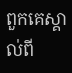ពួកគេស្គាល់ពី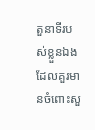តួនាទីរបស់ខ្លួនឯងដែលគួរមានចំពោះសួ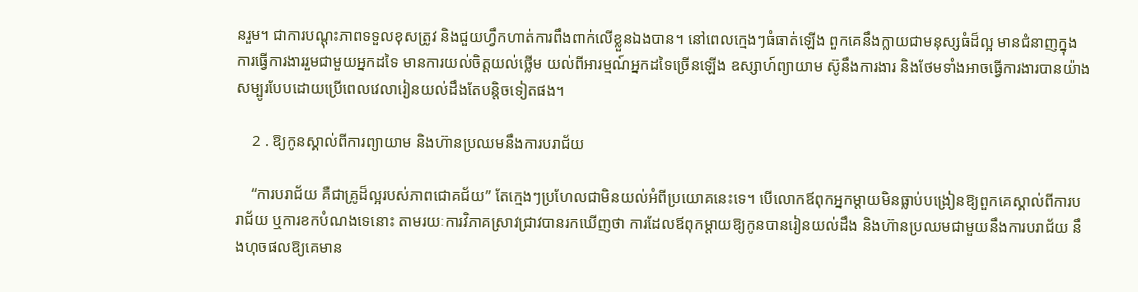នរួម។ ជាការបណ្ដុះភាពទទួលខុសត្រូវ និងជួយហ្វឹកហាត់ការពឹងពាក់លើខ្លួនឯងបាន។ នៅពេលក្មេងៗធំធាត់ឡើង ពួកគេនឹងក្លាយជាមនុស្សធំដ៏ល្អ មានជំនាញក្នុងការធ្វើការងាររួមជាមួយអ្នកដទៃ មានការយល់ចិត្តយល់ថ្លើម យល់ពីអារម្មណ៍អ្នកដទៃច្រើនឡើង ឧស្សាហ៍ព្យាយាម ស៊ូនឹងការងារ និងថែមទាំងអាចធ្វើការងារបានយ៉ាងសម្បូរបែបដោយប្រើពេលវេលារៀនយល់ដឹងតែបន្តិចទៀតផង។

    2 . ឱ្យកូនស្គាល់ពីការព្យាយាម និងហ៊ានប្រឈមនឹងការបរាជ័យ

    “ការបរាជ័យ គឺជាគ្រូដ៏ល្អរបស់ភាពជោគជ័យ” តែក្មេងៗប្រហែលជាមិនយល់អំពីប្រយោគនេះទេ។ បើលោកឪពុកអ្នកម្ដាយមិនធ្លាប់បង្រៀនឱ្យពួកគេស្គាល់ពីការបរាជ័យ ឬការខកបំណងទេនោះ តាមរយៈការវិភាគស្រាវជ្រាវបានរកឃើញថា ការដែលឪពុកម្ដាយឱ្យកូនបានរៀនយល់ដឹង និងហ៊ានប្រឈមជាមួយនឹងការបរាជ័យ នឹងហុចផលឱ្យគេមាន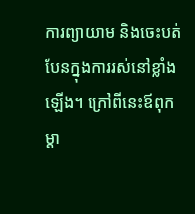ការព្យាយាម និងចេះបត់បែនក្នុងការរស់នៅខ្លាំងឡើង។ ក្រៅពីនេះឪពុកម្ដា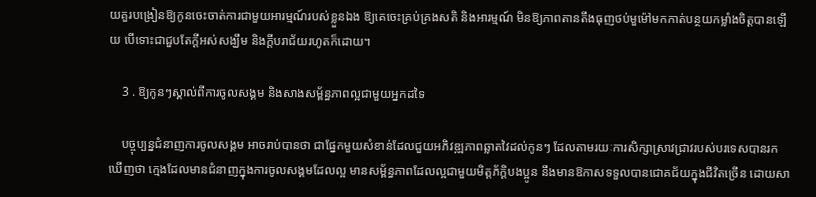យគួរបង្រៀនឱ្យកូនចេះចាត់ការជាមួយអារម្មណ៍របស់ខ្លួនឯង ឱ្យគេចេះគ្រប់គ្រងសតិ និងអារម្មណ៍ មិនឱ្យភាពតានតឹងធុញថប់មួម៉ៅមកកាត់បន្ថយកម្លាំងចិត្តបានឡើយ បើទោះជាជួបតែក្ដីអស់សង្ឃឹម និងក្ដីបរាជ័យរហូតក៏ដោយ។

    3 . ឱ្យកូនៗស្គាល់ពីការចូលសង្គម និងសាងសម្ព័ន្ធភាពល្អជាមួយអ្នកដទៃ

    បច្ចុប្បន្នជំនាញការចូលសង្គម អាចរាប់បានថា ជាផ្នែកមួយសំខាន់ដែលជួយអភិវឌ្ឍភាពឆ្លាតវៃដល់កូនៗ ដែលតាមរយៈការសិក្សាស្រាវជ្រាវរបស់បរទេសបានរកឃើញថា ក្មេងដែលមានជំនាញក្នុងការចូលសង្គមដែលល្អ មានសម្ព័ន្ធភាពដែលល្អជាមួយមិត្តភ័ក្តិបងប្អូន នឹងមានឱកាសទទួលបានជោគជ័យក្នុងជីវិតច្រើន ដោយសា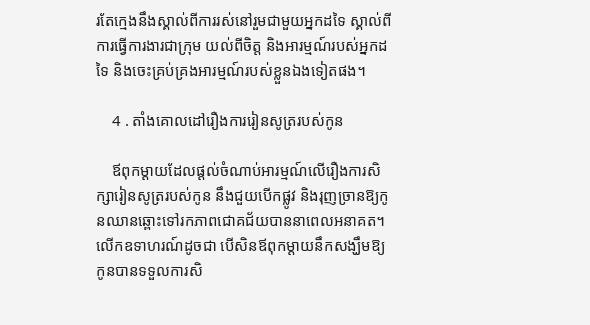រតែក្មេងនឹងស្គាល់ពីការរស់នៅរួមជាមួយអ្នកដទៃ ស្គាល់ពីការធ្វើការងារជាក្រុម យល់ពីចិត្ត និងអារម្មណ៍របស់អ្នកដទៃ និងចេះគ្រប់គ្រងអារម្មណ៍របស់ខ្លួនឯងទៀតផង។

    4 . តាំងគោលដៅរឿងការរៀនសូត្ររបស់កូន

    ឪពុកម្ដាយដែលផ្ដល់ចំណាប់អារម្មណ៍លើរឿងការសិក្សារៀនសូត្ររបស់កូន នឹងជួយបើកផ្លូវ និងរុញច្រានឱ្យកូនឈានឆ្ពោះទៅរកភាពជោគជ័យបាននាពេលអនាគត។ លើកឧទាហរណ៍ដូចជា បើសិនឪពុកម្ដាយនឹកសង្ឃឹមឱ្យកូនបានទទួលការសិ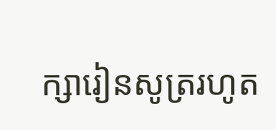ក្សារៀនសូត្ររហូត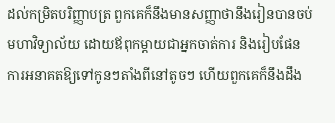ដល់កម្រិតបរិញ្ញាបត្រ ពួកគេក៏នឹងមានសញ្ញាថានឹងរៀនបានចប់មហាវិទ្យាល័យ ដោយឪពុកម្ដាយជាអ្នកចាត់ការ និងរៀបផែនការអនាគតឱ្យទៅកូនៗតាំងពីនៅតូចៗ ហើយពួកគេក៏នឹងដឹង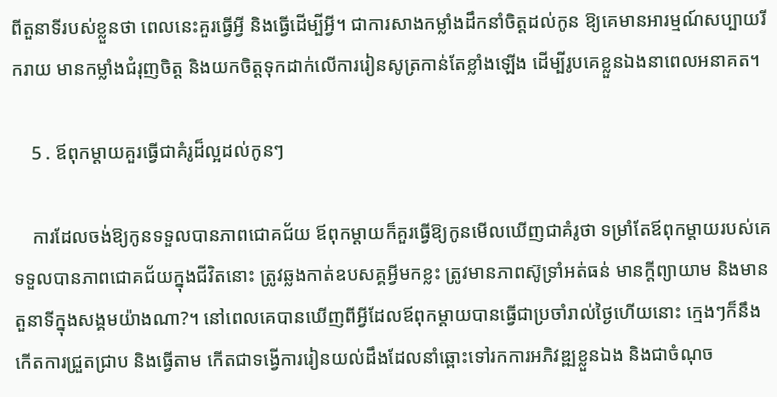ពីតួនាទីរបស់ខ្លួនថា ពេលនេះគួរធ្វើអ្វី និងធ្វើដើម្បីអ្វី។ ជាការសាងកម្លាំងដឹកនាំចិត្តដល់កូន ឱ្យគេមានអារម្មណ៍សប្បាយរីករាយ មានកម្លាំងជំរុញចិត្ត និងយកចិត្តទុកដាក់លើការរៀនសូត្រកាន់តែខ្លាំងឡើង ដើម្បីរូបគេខ្លួនឯងនាពេលអនាគត។

    5 . ឪពុកម្ដាយគួរធ្វើជាគំរូដ៏ល្អដល់កូនៗ

    ការដែលចង់ឱ្យកូនទទួលបានភាពជោគជ័យ ឪពុកម្ដាយក៏គួរធ្វើឱ្យកូនមើលឃើញជាគំរូថា ទម្រាំតែឪពុកម្ដាយរបស់គេទទួលបានភាពជោគជ័យក្នុងជីវិតនោះ ត្រូវឆ្លងកាត់ឧបសគ្គអ្វីមកខ្លះ ត្រូវមានភាពស៊ូទ្រាំអត់ធន់ មានក្ដីព្យាយាម និងមានតួនាទីក្នុងសង្គមយ៉ាងណា?។ នៅពេលគេបានឃើញពីអ្វីដែលឪពុកម្ដាយបានធ្វើជាប្រចាំរាល់ថ្ងៃហើយនោះ ក្មេងៗក៏នឹងកើតការជ្រួតជ្រាប និងធ្វើតាម កើតជាទង្វើការរៀនយល់ដឹងដែលនាំឆ្ពោះទៅរកការអភិវឌ្ឍខ្លួនឯង និងជាចំណុច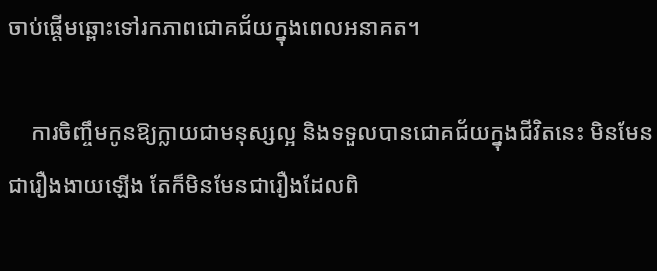ចាប់ផ្ដើមឆ្ពោះទៅរកភាពជោគជ័យក្នុងពេលអនាគត។

    ការចិញ្ចឹមកូនឱ្យក្លាយជាមនុស្សល្អ និងទទួលបានជោគជ័យក្នុងជីវិតនេះ មិនមែនជារឿងងាយឡើង តែក៏មិនមែនជារឿងដែលពិ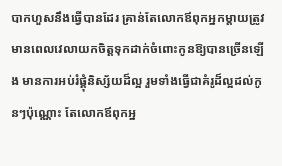បាកហួសនឹងធ្វើបានដែរ គ្រាន់តែលោកឪពុកអ្នកម្ដាយត្រូវមានពេលវេលាយកចិត្តទុកដាក់ចំពោះកូនឱ្យបានច្រើនឡើង មានការអប់រំផ្គុំនិស្ស័យដ៏ល្អ រួមទាំងធ្វើជាគំរូដ៏ល្អដល់កូនៗប៉ុណ្ណោះ តែលោកឪពុកអ្ន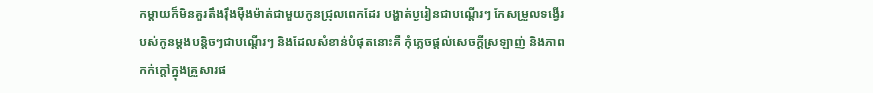កម្ដាយក៏មិនគួរតឹងរ៉ឹងម៉ឺងម៉ាត់ជាមួយកូនជ្រុលពេកដែរ បង្ហាត់ប្ងរៀនជាបណ្ដើរៗ កែសម្រួលទង្វើរបស់កូនម្ដងបន្តិចៗជាបណ្ដើរៗ និងដែលសំខាន់បំផុតនោះគឺ កុំភ្លេចផ្ដល់សេចក្ដីស្រឡាញ់ និងភាពកក់ក្ដៅក្នុងគ្រួសារផ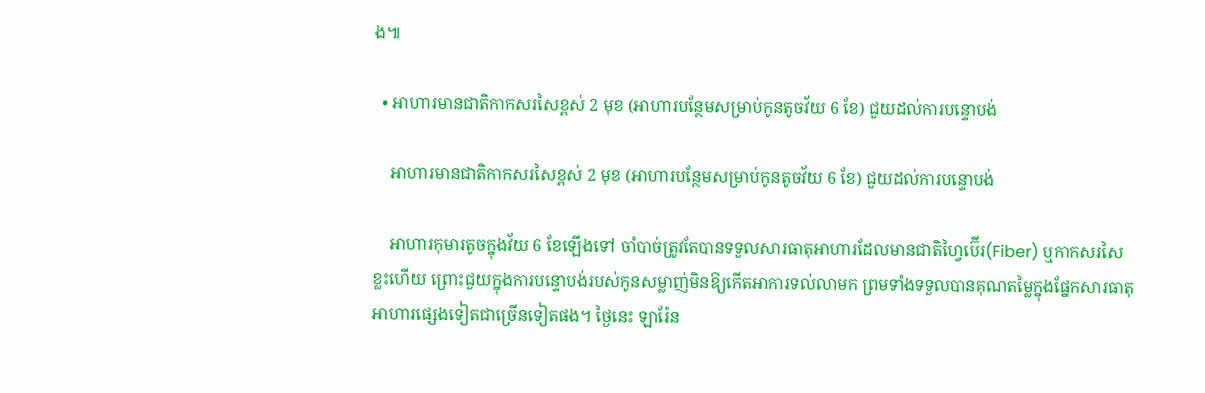ង៕

  • អាហារមានជាតិកាកសរសៃខ្ពស់ 2 មុខ (អាហារបន្ថែមសម្រាប់កូនតូចវ័យ 6 ខែ) ជួយដល់ការបន្ទោបង់

    អាហារមានជាតិកាកសរសៃខ្ពស់ 2 មុខ (អាហារបន្ថែមសម្រាប់កូនតូចវ័យ 6 ខែ) ជួយដល់ការបន្ទោបង់

    អាហារកុមារតូចក្នុងវ័យ 6 ខែឡើងទៅ ចាំបាច់ត្រូវតែបានទទួលសារធាតុអាហារដែលមានជាតិហ្វៃប៊ើរ(Fiber) ឬកាកសរសៃខ្លះហើយ ព្រោះជួយក្នុងការបន្ទោបង់របស់កូនសម្លាញ់មិនឱ្យកើតអាការទល់លាមក ព្រមទាំងទទួលបានគុណតម្លៃក្នុងផ្នែកសារធាតុអាហារផ្សេងទៀតជាច្រើនទៀតផង។ ថ្ងៃនេះ ឡារ៉ែន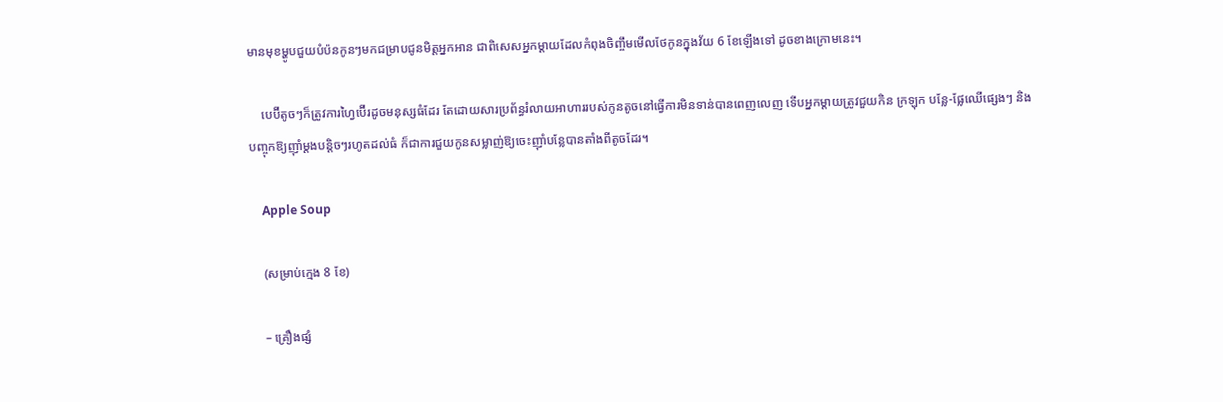មានមុខម្ហូបជួយបំប៉នកូនៗមកជម្រាបជូនមិត្តអ្នកអាន ជាពិសេសអ្នកម្ដាយដែលកំពុងចិញ្ចឹមមើលថែកូនក្នុងវ័យ 6 ខែឡើងទៅ ដូចខាងក្រោមនេះ។

    បេប៊ីតូចៗក៏ត្រូវការហ្វៃប៊ើរដូចមនុស្សធំដែរ តែដោយសារប្រព័ន្ធរំលាយអាហាររបស់កូនតូចនៅធ្វើការមិនទាន់បានពេញលេញ ទើបអ្នកម្ដាយត្រូវជួយកិន ក្រឡុក បន្លែ-ផ្លែឈើផ្សេងៗ និងបញ្ចុកឱ្យញ៉ាំម្ដងបន្តិចៗរហូតដល់ធំ ក៏ជាការជួយកូនសម្លាញ់ឱ្យចេះញ៉ាំបន្លែបានតាំងពីតូចដែរ។

    Apple Soup

    (សម្រាប់ក្មេង 8 ខែ)

    – គ្រឿងផ្សំ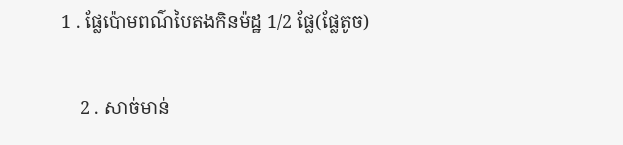1 . ផ្លែប៉ោមពណ៌បៃតងកិនម៉ដ្ឋ 1/2 ផ្លែ(ផ្លែតូច)

    2 . សាច់មាន់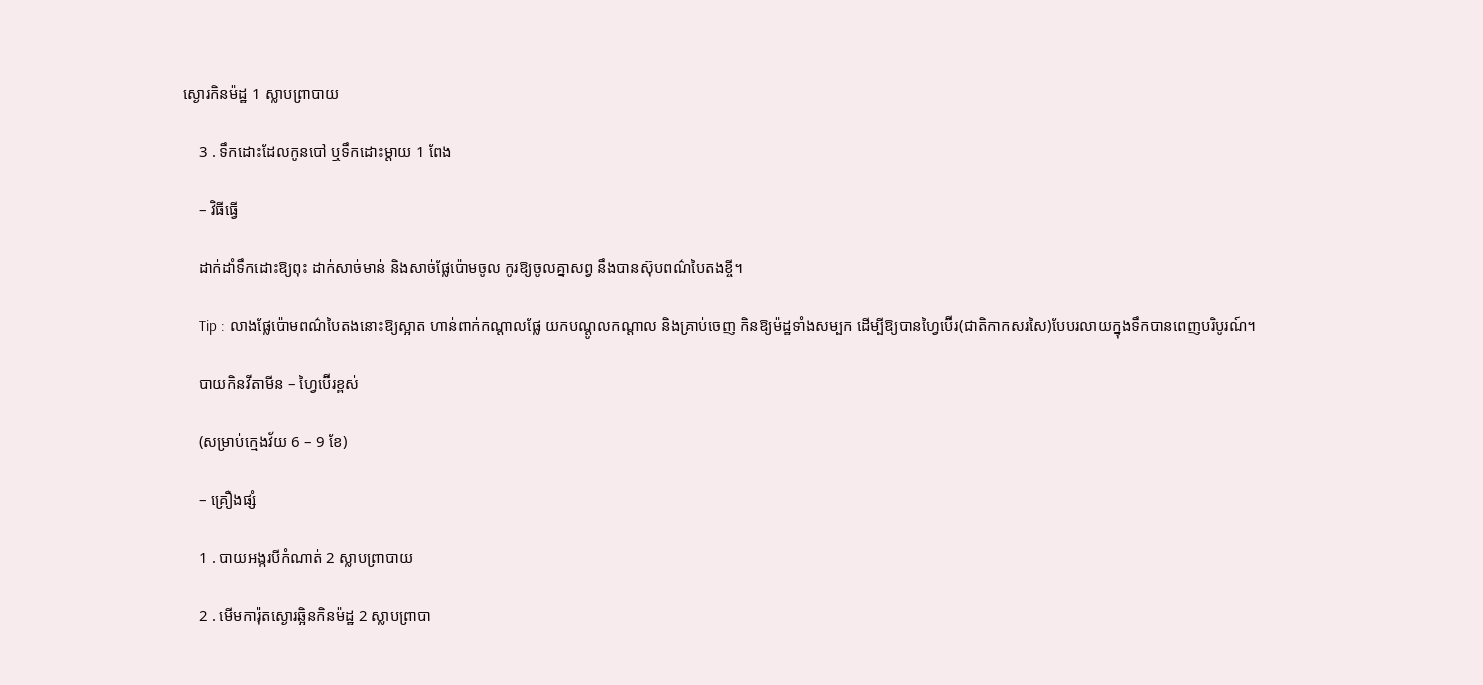ស្ងោរកិនម៉ដ្ឋ 1 ស្លាបព្រាបាយ

    3 . ទឹកដោះដែលកូនបៅ ឬទឹកដោះម្ដាយ 1 ពែង

    – វិធីធ្វើ

    ដាក់ដាំទឹកដោះឱ្យពុះ ដាក់សាច់មាន់ និងសាច់ផ្លែប៉ោមចូល កូរឱ្យចូលគ្នាសព្វ នឹងបានស៊ុបពណ៌បៃតងខ្ចី។

    Tip : លាងផ្លែប៉ោមពណ៌បៃតងនោះឱ្យស្អាត ហាន់ពាក់កណ្ដាលផ្លែ យកបណ្ដូលកណ្ដាល និងគ្រាប់ចេញ កិនឱ្យម៉ដ្ឋទាំងសម្បក ដើម្បីឱ្យបានហ្វៃប៊ើរ(ជាតិកាកសរសៃ)បែបរលាយក្នុងទឹកបានពេញបរិបូរណ៍។

    បាយកិនវីតាមីន – ហ្វៃប៊ើរខ្ពស់

    (សម្រាប់ក្មេងវ័យ 6 – 9 ខែ)

    – គ្រឿងផ្សំ

    1 . បាយអង្ករបីកំណាត់ 2 ស្លាបព្រាបាយ

    2 . មើមការ៉ុតស្ងោរឆ្អិនកិនម៉ដ្ឋ 2 ស្លាបព្រាបា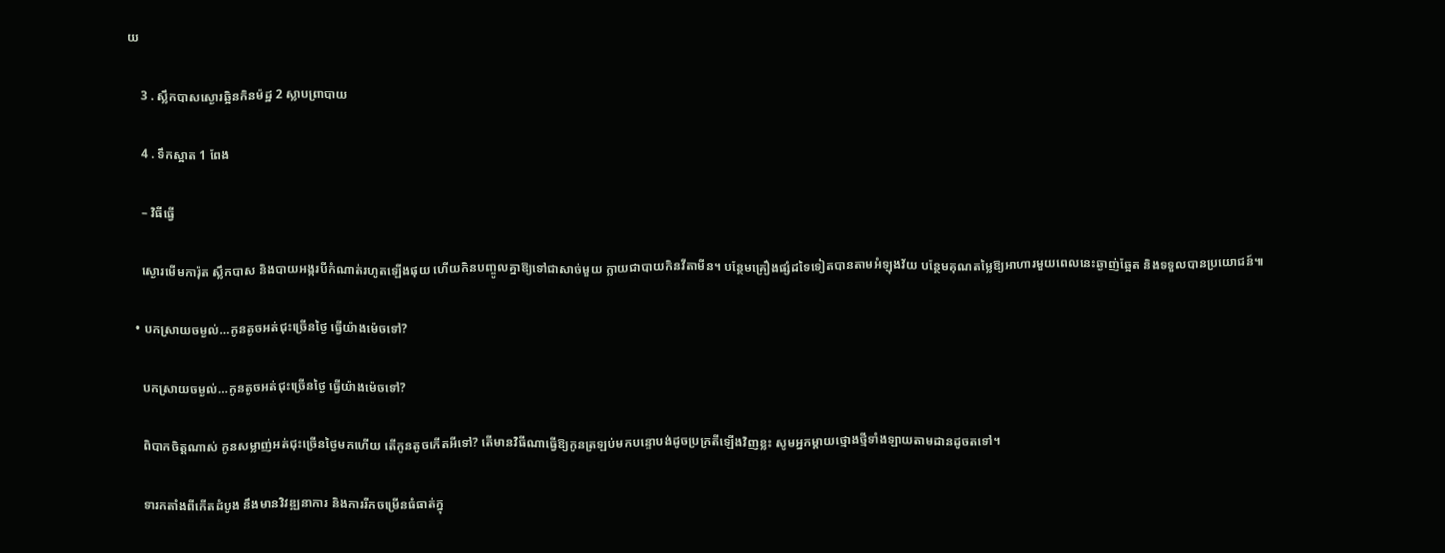យ

    3 . ស្លឹកបាសស្ងោរឆ្អិនកិនម៉ដ្ឋ 2 ស្លាបព្រាបាយ

    4 . ទឹកស្អាត 1 ពែង

    – វិធីធ្វើ

    ស្ងោរមើមការ៉ុត ស្លឹកបាស និងបាយអង្ករបីកំណាត់រហូតឡើងផុយ ហើយកិនបញ្ចូលគ្នាឱ្យទៅជាសាច់មួយ ក្លាយជាបាយកិនវីតាមីន។ បន្ថែមគ្រឿងផ្សំដទៃទៀតបានតាមអំឡុងវ័យ បន្ថែមគុណតម្លៃឱ្យអាហារមួយពេលនេះឆ្ងាញ់ឆ្អែត និងទទួលបានប្រយោជន៍៕

  • បកស្រាយចម្ងល់…កូនតូចអត់ជុះច្រើនថ្ងៃ ធ្វើយ៉ាងម៉េចទៅ?

    បកស្រាយចម្ងល់…កូនតូចអត់ជុះច្រើនថ្ងៃ ធ្វើយ៉ាងម៉េចទៅ?

    ពិបាកចិត្តណាស់ កូនសម្លាញ់អត់ជុះច្រើនថ្ងៃមកហើយ តើកូនតូចកើតអីទៅ? តើមានវិធីណាធ្វើឱ្យកូនត្រឡប់មកបន្ទោបង់ដូចប្រក្រតីឡើងវិញខ្លះ សូមអ្នកម្ដាយថ្មោងថ្មីទាំងឡាយតាមដានដូចតទៅ។

    ទារកតាំងពីកើតដំបូង នឹងមានវិវឌ្ឍនាការ និងការរីកចម្រើនធំធាត់ក្នុ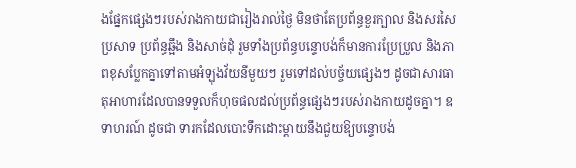ងផ្នែកផ្សេងៗរបស់រាងកាយជារៀងរាល់ថ្ងៃ មិនថាតែប្រព័ន្ធខួរក្បាល និងសរសៃប្រសាទ ប្រព័ន្ធឆ្អឹង និងសាច់ដុំ រួមទាំងប្រព័ន្ធបន្ទោបង់ក៏មានការប្រែប្រួល និងភាពខុសប្លែកគ្នាទៅតាមអំឡុងវ័យនីមួយៗ រួមទៅដល់បច្ច័យផ្សេងៗ ដូចជាសារធាតុអាហារដែលបានទទួលក៏ហុចផលដល់ប្រព័ន្ធផ្សេងៗរបស់រាងកាយដូចគ្នា។ ឧទាហរណ៍ ដូចជា ទារកដែលបោះទឹកដោះម្ដាយនឹងជួយឱ្យបន្ទោបង់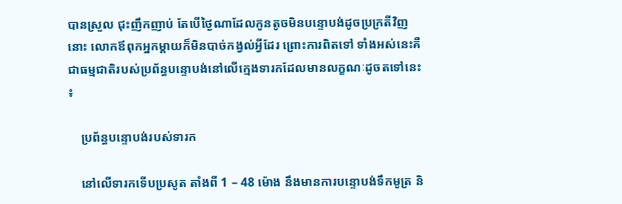បានស្រួល ជុះញឹកញាប់ តែបើថ្ងៃណាដែលកូនតូចមិនបន្ទោបង់ដូចប្រក្រតីវិញនោះ លោកឪពុកអ្នកម្ដាយក៏មិនបាច់កង្វល់អ្វីដែរ ព្រោះការពិតទៅ ទាំងអស់នេះគឺជាធម្មជាតិរបស់ប្រព័ន្ធបន្ទោបង់នៅលើក្មេងទារកដែលមានលក្ខណៈដូចតទៅនេះ ៖

    ប្រព័ន្ធបន្ទោបង់របស់ទារក

    នៅលើទារកទើបប្រសូត តាំងពី 1 – 48 ម៉ោង នឹងមានការបន្ទោបង់ទឹកមូត្រ និ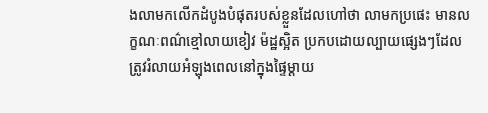ងលាមកលើកដំបូងបំផុតរបស់ខ្លួនដែលហៅថា លាមកប្រផេះ មានលក្ខណៈពណ៌ខ្មៅលាយខៀវ ម៉ដ្ឋស្អិត ប្រកបដោយល្បាយផ្សេងៗដែលត្រូវរំលាយអំឡុងពេលនៅក្នុងផ្ទៃម្ដាយ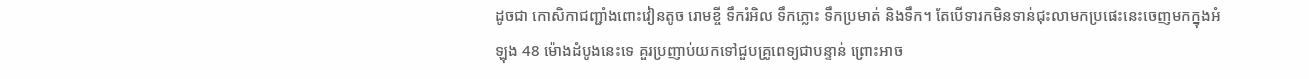ដូចជា កោសិកាជញ្ជាំងពោះវៀនតូច រោមខ្ចី ទឹករំអិល ទឹកភ្លោះ ទឹកប្រមាត់ និងទឹក។ តែបើទារកមិនទាន់ជុះលាមកប្រផេះនេះចេញមកក្នុងអំឡុង 48 ម៉ោងដំបូងនេះទេ គួរប្រញាប់យកទៅជួបគ្រូពេទ្យជាបន្ទាន់ ព្រោះអាច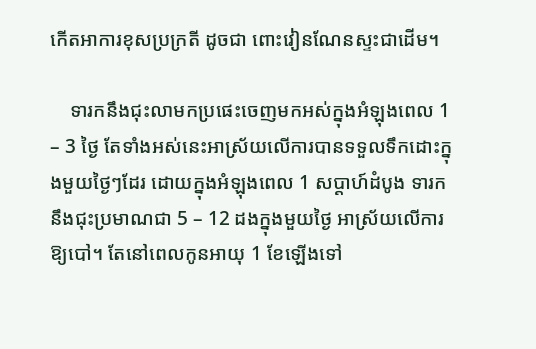កើតអាការខុសប្រក្រតី ដូចជា ពោះវៀនណែនស្ទះជាដើម។

    ទារកនឹងជុះលាមកប្រផេះចេញមកអស់ក្នុងអំឡុងពេល 1 – 3 ថ្ងៃ តែទាំងអស់នេះអាស្រ័យលើការបានទទួលទឹកដោះក្នុងមួយថ្ងៃៗដែរ ដោយក្នុងអំឡុងពេល 1 សប្ដាហ៍ដំបូង ទារកនឹងជុះប្រមាណជា 5 – 12 ដងក្នុងមួយថ្ងៃ អាស្រ័យលើការឱ្យបៅ។ តែនៅពេលកូនអាយុ 1 ខែឡើងទៅ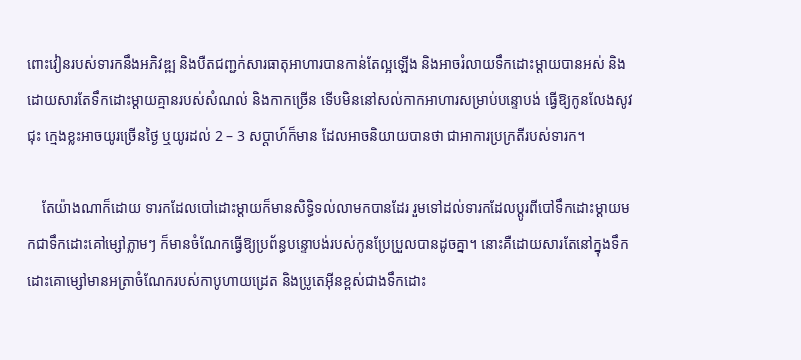ពោះវៀនរបស់ទារកនឹងអភិវឌ្ឍ និងបឺតជញ្ជក់សារធាតុអាហារបានកាន់តែល្អឡើង និងអាចរំលាយទឹកដោះម្ដាយបានអស់ និងដោយសារតែទឹកដោះម្ដាយគ្មានរបស់សំណល់ និងកាកច្រើន ទើបមិននៅសល់កាកអាហារសម្រាប់បន្ទោបង់ ធ្វើឱ្យកូនលែងសូវជុះ ក្មេងខ្លះអាចយូរច្រើនថ្ងៃ ឬយូរដល់ 2 – 3 សប្ដាហ៍ក៏មាន ដែលអាចនិយាយបានថា ជាអាការប្រក្រតីរបស់ទារក។

    តែយ៉ាងណាក៏ដោយ ទារកដែលបៅដោះម្ដាយក៏មានសិទ្ធិទល់លាមកបានដែរ រួមទៅដល់ទារកដែលប្ដូរពីបៅទឹកដោះម្ដាយមកជាទឹកដោះគៅម្សៅភ្លាមៗ ក៏មានចំណែកធ្វើឱ្យប្រព័ន្ធបន្ទោបង់របស់កូនប្រែប្រួលបានដូចគ្នា។ នោះគឺដោយសារតែនៅក្នុងទឹកដោះគោម្សៅមានអត្រាចំណែករបស់កាបូហាយដ្រេត និងប្រូតេអ៊ីនខ្ពស់ជាងទឹកដោះ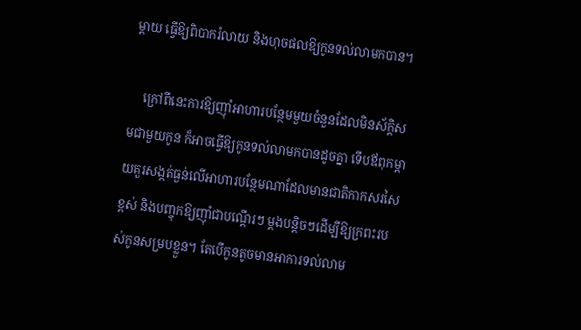ម្ដាយ ធ្វើឱ្យពិបាករំលាយ និងហុចផលឱ្យកូនទល់លាមកបាន។

    ក្រៅពីនេះការឱ្យញ៉ាំអាហារបន្ថែមមួយចំនួនដែលមិនស័ក្តិសមជាមួយកូន ក៏អាចធ្វើឱ្យកូនទល់លាមកបានដូចគ្នា ទើបឪពុកម្ដាយគួរសង្កត់ធ្ងន់លើអាហារបន្ថែមណាដែលមានជាតិកាកសរសៃខ្ពស់ និងបញ្ចុកឱ្យញ៉ាំជាបណ្ដើរៗ ម្ដងបន្តិចៗដើម្បីឱ្យក្រពះរបស់កូនសម្របខ្លួន។ តែបើកូនតូចមានអាការទល់លាម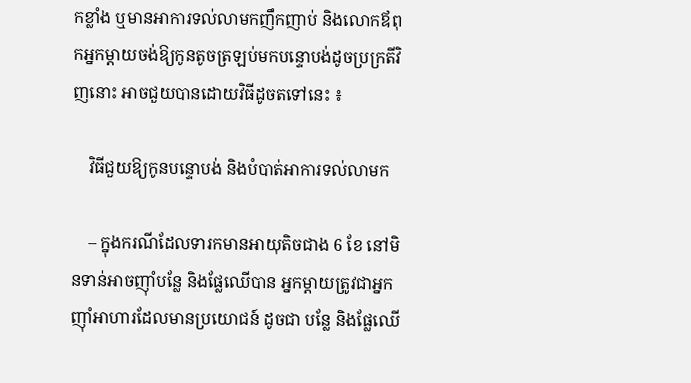កខ្លាំង ឬមានអាការទល់លាមកញឹកញាប់ និងលោកឪពុកអ្នកម្ដាយចង់ឱ្យកូនតូចត្រឡប់មកបន្ទោបង់ដូចប្រក្រតីវិញនោះ អាចជួយបានដោយវិធីដូចតទៅនេះ ៖

    វិធីជួយឱ្យកូនបន្ទោបង់ និងបំបាត់អាការទល់លាមក

    – ក្នុងករណីដែលទារកមានអាយុតិចជាង 6 ខែ នៅមិនទាន់អាចញ៉ាំបន្លែ និងផ្លែឈើបាន អ្នកម្ដាយត្រូវជាអ្នកញ៉ាំអាហារដែលមានប្រយោជន៍ ដូចជា បន្លែ និងផ្លែឈើ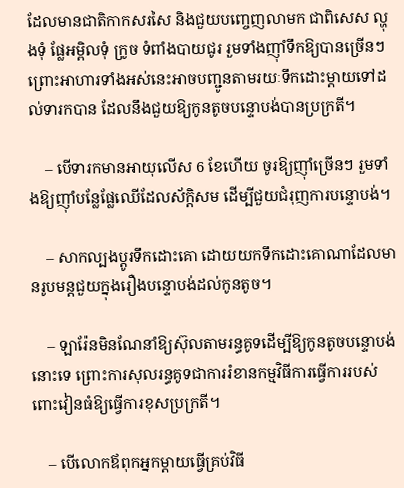ដែលមានជាតិកាកសរសៃ និងជួយបញ្ចេញលាមក ជាពិសេស ល្ហុងទុំ ផ្លែអម្ពិលទុំ ក្រូច ទំពាំងបាយជូរ រួមទាំងញ៉ាំទឹកឱ្យបានច្រើនៗ ព្រោះអាហារទាំងអស់នេះអាចបញ្ជូនតាមរយៈទឹកដោះម្ដាយទៅដល់ទារកបាន ដែលនឹងជួយឱ្យកូនតូចបន្ទោបង់បានប្រក្រតី។

    – បើទារកមានអាយុលើស 6 ខែហើយ ចូរឱ្យញ៉ាំច្រើនៗ រួមទាំងឱ្យញ៉ាំបន្លែផ្លែឈើដែលស័ក្តិសម ដើម្បីជួយជំរុញការបន្ទោបង់។

    – សាកល្បងប្ដូរទឹកដោះគោ ដោយយកទឹកដោះគោណាដែលមានរូបមន្តជួយក្នុងរឿងបន្ទោបង់ដល់កូនតូច។

    – ឡារ៉ែនមិនណែនាំឱ្យស៊ុលតាមរន្ធគូទដើម្បីឱ្យកូនតូចបន្ទោបង់នោះទេ ព្រោះការសុលរន្ធគូទជាការរំខានកម្មវិធីការធ្វើការរបស់ពោះវៀនធំឱ្យធ្វើការខុសប្រក្រតី។

    – បើលោកឪពុកអ្នកម្ដាយធ្វើគ្រប់វិធី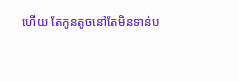ហើយ តែកូនតូចនៅតែមិនទាន់ប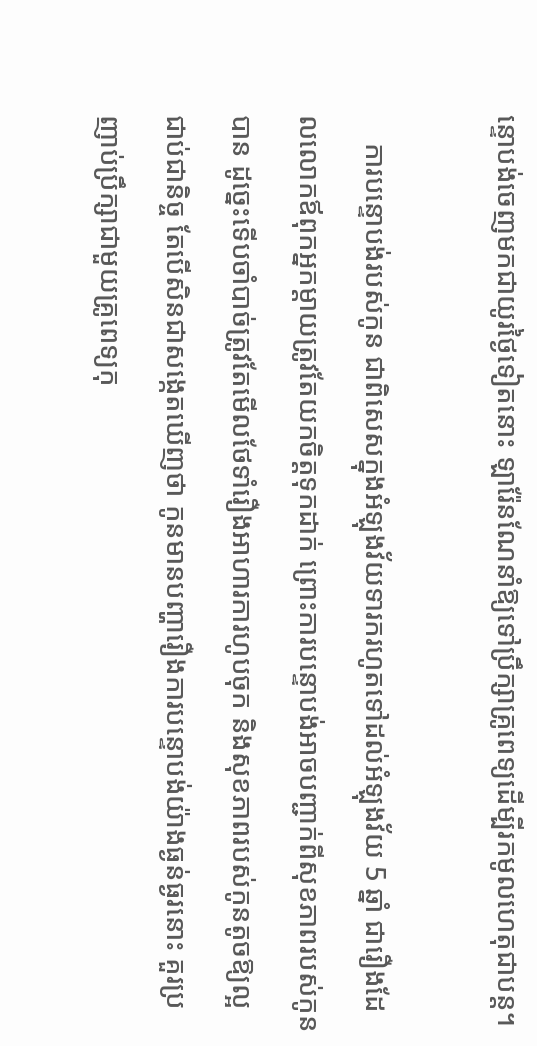ន្ទោបង់ចេញមកជាយូរថ្ងៃទៀតនោះ ឡារ៉ែនណែនាំឱ្យទៅប្រឹក្សាគ្រូពេទ្យដើម្បីរកមូលហេតុជាបន្ត។

    ការបន្ទោបង់របស់កូន ជាពិសេសក្នុងអំឡុងវ័យទារករហូតទៅដល់អំឡុងវ័យ 5 ឆ្នាំ ជារឿងដែលលោកឪពុកអ្នកម្ដាយត្រូវតែយកចិត្តទុកដាក់ ព្រោះការបន្ទោបង់អាចបញ្ជាក់ពីសុខភាពរបស់កូនបាន ដូច្នេះទើបចាំបាច់ត្រូវតែមើលថែទាំរឿងអាហារការហូបចុក និងសុខភាពរបស់កូនតូចឱ្យល្អជាប់ជានិច្ច តែបើសិនជាសង្កេតឃើញថា កូនមានបញ្ហារឿងការបន្ទោបង់យ៉ាងធ្ងន់ធ្ងរនោះ គួរប្រញាប់ប្រឹក្សាជាមួយគ្រូពេទ្យកុ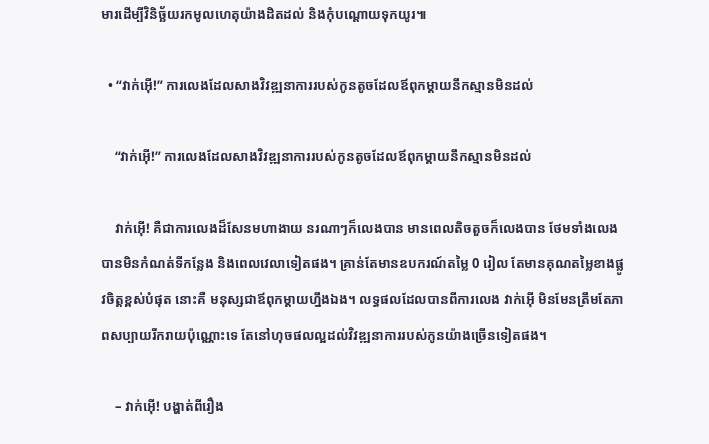មារដើម្បីវិនិច្ឆ័យរកមូលហេតុយ៉ាងដិតដល់ និងកុំបណ្ដោយទុកយូរ៕

  • “វាក់អ៊ើ!” ការលេងដែលសាងវិវឌ្ឍនាការរបស់កូនតូចដែលឪពុកម្ដាយនឹកស្មានមិនដល់

    “វាក់អ៊ើ!” ការលេងដែលសាងវិវឌ្ឍនាការរបស់កូនតូចដែលឪពុកម្ដាយនឹកស្មានមិនដល់

    វាក់អ៊ើ! គឺជាការលេងដ៏សែនមហាងាយ នរណាៗក៏លេងបាន មានពេលតិចតួចក៏លេងបាន ថែមទាំងលេងបានមិនកំណត់ទីកន្លែង និងពេលវេលាទៀតផង។ គ្រាន់តែមានឧបករណ៍តម្លៃ 0 រៀល តែមានគុណតម្លៃខាងផ្លូវចិត្តខ្ពស់បំផុត នោះគឺ មនុស្សជាឪពុកម្ដាយហ្នឹងឯង។ លទ្ធផលដែលបានពីការលេង វាក់អ៊ើ មិនមែនត្រឹមតែភាពសប្បាយរីករាយប៉ុណ្ណោះទេ តែនៅហុចផលល្អដល់វិវឌ្ឍនាការរបស់កូនយ៉ាងច្រើនទៀតផង។

    – វាក់អ៊ើ! បង្ហាត់ពីរឿង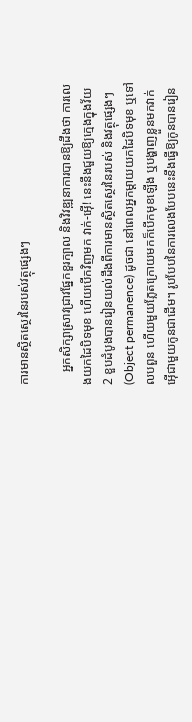ការមានស្ថិតស្ថេរនៃរបស់វត្ថុផ្សេងៗ

    អ្នកសិក្សាស្រាវជ្រាវផ្នែកខួរក្បាល និងវិវឌ្ឍនាការបានឱ្យដឹងថា ការលេងយកដៃបិទមុខ ហើយបើកវិញមក វាក់-អ៊ើ! នេះនឹងជួយឱ្យក្មេងក្នុងវ័យ 2 ខួបដំបូងបានរៀនយល់ដឹងពីការមានស្ថិតស្ថេរនៃរបស់ និងវត្ថុផ្សេងៗ(Object permanence) ដូចជា នៅពេលអ្នកម្ដាយយកដៃបិទមុខ ឬទៅលបពួន ហើយមួយភ្លែតក្រោយមកក៏បើកមុខឡើង ឬបង្ហាញខ្លួនមកវាក់អ៊ើជាមួយកូនជាដើម។ រូបបែបនៃការលេងបែបនេះនឹងធ្វើឱ្យកូនបានរៀន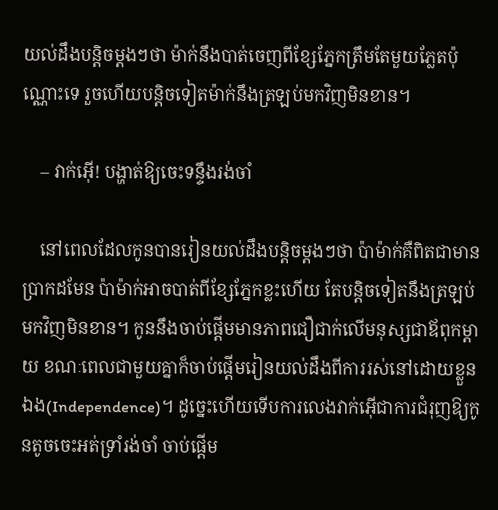យល់ដឹងបន្តិចម្ដងៗថា ម៉ាក់នឹងបាត់ចេញពីខ្សែភ្នែកត្រឹមតែមួយភ្លែតប៉ុណ្ណោះទេ រួចហើយបន្តិចទៀតម៉ាក់នឹងត្រឡប់មកវិញមិនខាន។

    – វាក់អ៊ើ! បង្ហាត់ឱ្យចេះទន្ទឹងរង់ចាំ

    នៅពេលដែលកូនបានរៀនយល់ដឹងបន្តិចម្ដងៗថា ប៉ាម៉ាក់គឺពិតជាមានប្រាកដមែន ប៉ាម៉ាក់អាចបាត់ពីខ្សែភ្នែកខ្លះហើយ តែបន្តិចទៀតនឹងត្រឡប់មកវិញមិនខាន។ កូននឹងចាប់ផ្ដើមមានភាពជឿជាក់លើមនុស្សជាឪពុកម្ដាយ ខណៈពេលជាមួយគ្នាក៏ចាប់ផ្ដើមរៀនយល់ដឹងពីការរស់នៅដោយខ្លួនឯង(Independence)។ ដូច្នេះហើយទើបការលេងវាក់អ៊ើជាការជំរុញឱ្យកូនតូចចេះអត់ទ្រាំរង់ចាំ ចាប់ផ្ដើម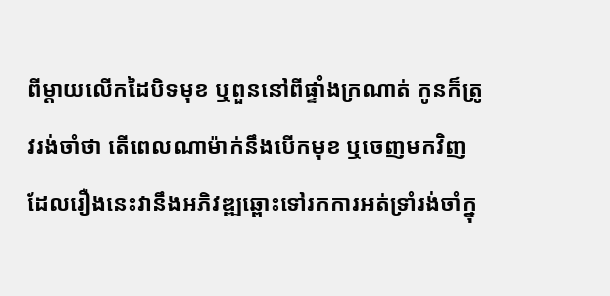ពីម្ដាយលើកដៃបិទមុខ ឬពួននៅពីផ្ទាំងក្រណាត់ កូនក៏ត្រូវរង់ចាំថា តើពេលណាម៉ាក់នឹងបើកមុខ ឬចេញមកវិញ ដែលរឿងនេះវានឹងអភិវឌ្ឍឆ្ពោះទៅរកការអត់ទ្រាំរង់ចាំក្នុ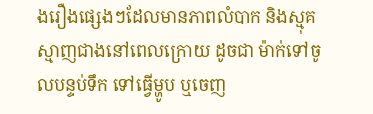ងរឿងផ្សេងៗដែលមានភាពលំបាក និងស្មុគស្មាញជាងនៅពេលក្រោយ ដូចជា ម៉ាក់ទៅចូលបន្ទប់ទឹក ទៅធ្វើម្ហូប ឬចេញ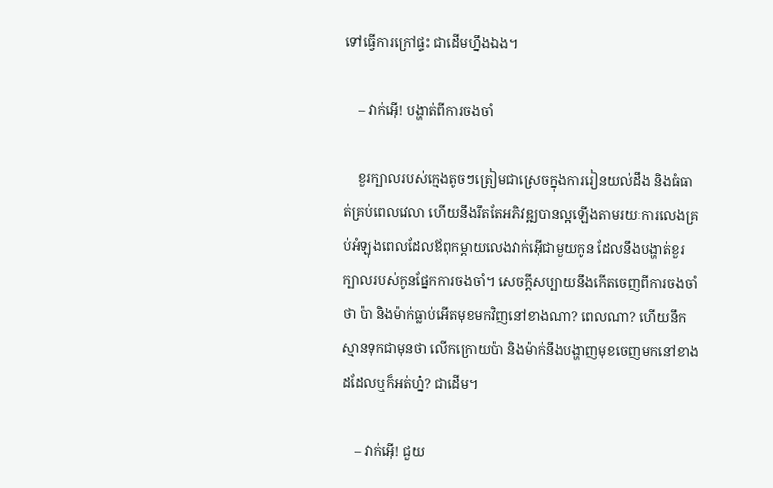ទៅធ្វើការក្រៅផ្ទះ ជាដើមហ្នឹងឯង។

    – វាក់អ៊ើ! បង្ហាត់ពីការចងចាំ

    ខួរក្បាលរបស់ក្មេងតូចៗត្រៀមជាស្រេចក្នុងការរៀនយល់ដឹង និងធំធាត់គ្រប់ពេលវេលា ហើយនឹងរឹតតែអភិវឌ្ឍបានល្អឡើងតាមរយៈការលេងគ្រប់អំឡុងពេលដែលឪពុកម្ដាយលេងវាក់អ៊ើជាមួយកូន ដែលនឹងបង្ហាត់ខួរក្បាលរបស់កូនផ្នែកការចងចាំ។ សេចក្ដីសប្បាយនឹងកើតចេញពីការចងចាំថា ប៉ា និងម៉ាក់ធ្លាប់អើតមុខមកវិញនៅខាងណា? ពេលណា? ហើយនឹកស្មានទុកជាមុនថា លើកក្រោយប៉ា និងម៉ាក់នឹងបង្ហាញមុខចេញមកនៅខាងដដែលឬក៏អត់ហ្ន៎? ជាដើម។

    – វាក់អ៊ើ! ជួយ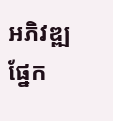អភិវឌ្ឍផ្នែក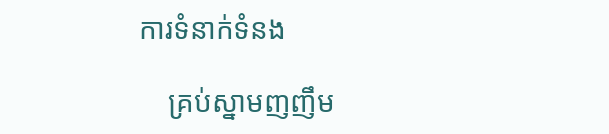ការទំនាក់ទំនង

    គ្រប់ស្នាមញញឹម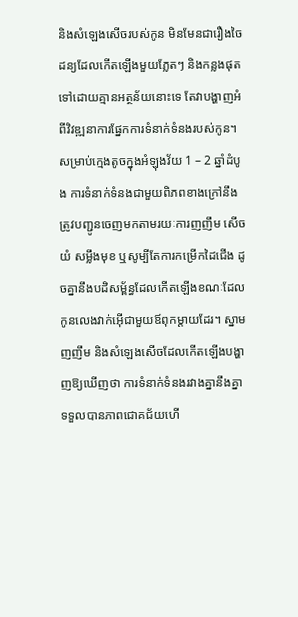និងសំឡេងសើចរបស់កូន មិនមែនជារឿងចៃដន្យដែលកើតឡើងមួយភ្លែតៗ និងកន្លងផុតទៅដោយគ្មានអត្ថន័យនោះទេ តែវាបង្ហាញអំពីវិវឌ្ឍនាការផ្នែកការទំនាក់ទំនងរបស់កូន។ សម្រាប់ក្មេងតូចក្នុងអំឡុងវ័យ 1 – 2 ឆ្នាំដំបូង ការទំនាក់ទំនងជាមួយពិភពខាងក្រៅនឹងត្រូវបញ្ជូនចេញមកតាមរយៈការញញឹម សើច យំ សម្លឹងមុខ ឬសូម្បីតែការកម្រើកដៃជើង ដូចគ្នានឹងបដិសម្ព័ន្ធដែលកើតឡើងខណៈដែលកូនលេងវាក់អ៊ើជាមួយឪពុកម្ដាយដែរ។ ស្នាមញញឹម និងសំឡេងសើចដែលកើតឡើងបង្ហាញឱ្យឃើញថា ការទំនាក់ទំនងរវាងគ្នានឹងគ្នាទទួលបានភាពជោគជ័យហើ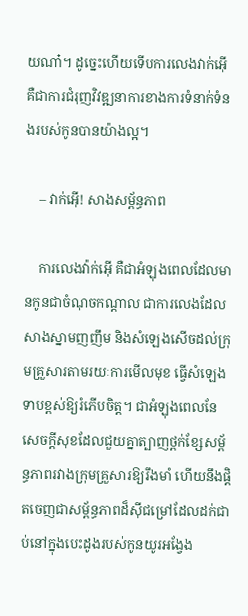យណា៎។ ដូច្នេះហើយទើបការលេងវាក់អ៊ើ គឺជាការជំរុញវិវឌ្ឍនាការខាងការទំនាក់ទំនងរបស់កូនបានយ៉ាងល្អ។

    – វាក់អ៊ើ! សាងសម្ព័ន្ធភាព

    ការលេងវ៉ាក់អ៊ើ គឺជាអំឡុងពេលដែលមានកូនជាចំណុចកណ្ដាល ជាការលេងដែលសាងស្នាមញញឹម និងសំឡេងសើចដល់ក្រុមគ្រួសារតាមរយៈការមើលមុខ ធ្វើសំឡេងទាបខ្ពស់ឱ្យរំភើបចិត្ត។ ជាអំឡុងពេលនែសេចក្ដីសុខដែលជួយគ្នាត្បាញថ្ពក់ខ្សែសម្ព័ន្ធភាពរវាងក្រុមគ្រួសារឱ្យរឹងមាំ ហើយនឹងផ្ដិតចេញជាសម្ព័ន្ធភាពដ៏ស៊ីជម្រៅដែលដក់ជាប់នៅក្នុងបេះដូងរបស់កូនយូរអង្វែង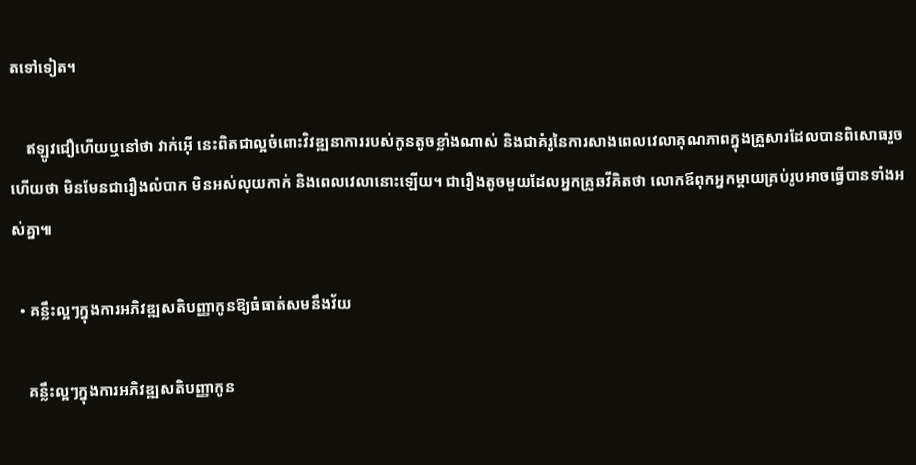តទៅទៀត។

    ឥឡូវជឿហើយឬនៅថា វាក់អ៊ើ នេះពិតជាល្អចំពោះវិវឌ្ឍនាការរបស់កូនតូចខ្លាំងណាស់ និងជាគំរូនៃការសាងពេលវេលាគុណភាពក្នុងគ្រួសារដែលបានពិសោធរួចហើយថា មិនមែនជារឿងលំបាក មិនអស់លុយកាក់ និងពេលវេលានោះឡើយ។ ជារឿងតូចមួយដែលអ្នកគ្រូឆវីគិតថា លោកឪពុកអ្នកម្ដាយគ្រប់រូបអាចធ្វើបានទាំងអស់គ្នា៕

  • គន្លឹះល្អៗក្នុងការអភិវឌ្ឍសតិបញ្ញាកូនឱ្យធំធាត់សមនឹងវ័យ

    គន្លឹះល្អៗក្នុងការអភិវឌ្ឍសតិបញ្ញាកូន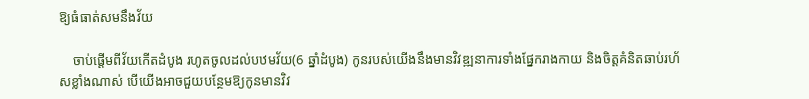ឱ្យធំធាត់សមនឹងវ័យ

    ចាប់ផ្ដើមពីវ័យកើតដំបូង រហូតចូលដល់បឋមវ័យ(6 ឆ្នាំដំបូង) កូនរបស់យើងនឹងមានវិវឌ្ឍនាការទាំងផ្នែករាងកាយ និងចិត្តគំនិតឆាប់រហ័សខ្លាំងណាស់ បើយើងអាចជួយបន្ថែមឱ្យកូនមានវិវ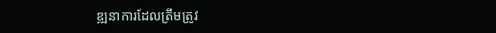ឌ្ឍនាការដែលត្រឹមត្រូវ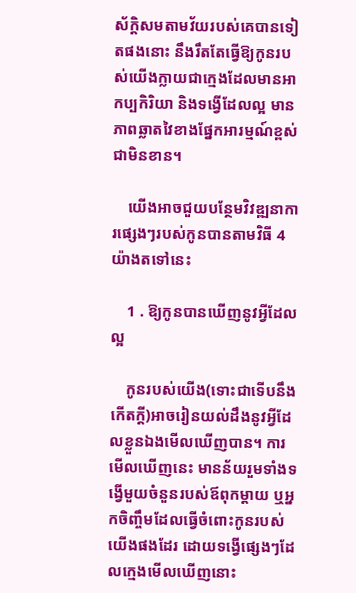ស័ក្តិសមតាមវ័យរបស់គេបានទៀតផងនោះ នឹងរឹតតែធ្វើឱ្យកូនរបស់យើងក្លាយជាក្មេងដែលមានអាកប្បកិរិយា និងទង្វើដែលល្អ មានភាពឆ្លាតវៃខាងផ្នែកអារម្មណ៍ខ្ពស់ជាមិនខាន។

    យើងអាចជួយបន្ថែមវិវឌ្ឍនាការផ្សេងៗរបស់កូនបានតាមវិធី 4 យ៉ាងតទៅនេះ

    1 . ឱ្យកូនបានឃើញនូវអ្វីដែលល្អ

    កូនរបស់យើង(ទោះជាទើបនឹងកើតក្ដី)អាចរៀនយល់ដឹងនូវអ្វីដែលខ្លួនឯងមើលឃើញបាន។ ការមើលឃើញនេះ មានន័យរួមទាំងទង្វើមួយចំនួនរបស់ឪពុកម្ដាយ ឬអ្នកចិញ្ចឹមដែលធ្វើចំពោះកូនរបស់យើងផងដែរ ដោយទង្វើផ្សេងៗដែលក្មេងមើលឃើញនោះ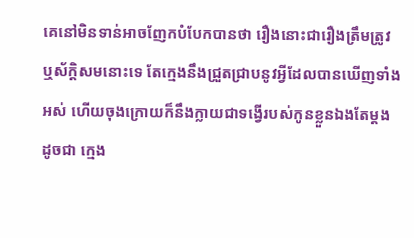គេនៅមិនទាន់អាចញែកបំបែកបានថា រឿងនោះជារឿងត្រឹមត្រូវ ឬស័ក្តិសមនោះទេ តែក្មេងនឹងជ្រួតជ្រាបនូវអ្វីដែលបានឃើញទាំងអស់ ហើយចុងក្រោយក៏នឹងក្លាយជាទង្វើរបស់កូនខ្លួនឯងតែម្ដង ដូចជា ក្មេង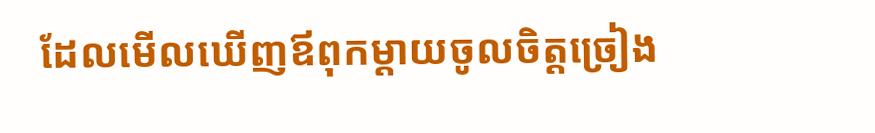ដែលមើលឃើញឪពុកម្ដាយចូលចិត្តច្រៀង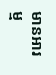មានអារម្ម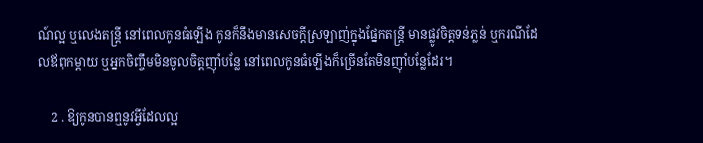ណ៍ល្អ ឬលេងតន្រ្តី នៅពេលកូនធំឡើង កូនក៏នឹងមានសេចក្ដីស្រឡាញ់ក្នុងផ្នែកតន្រ្តី មានផ្លូវចិត្តទន់ភ្លន់ ឬករណីដែលឪពុកម្ដាយ ឬអ្នកចិញ្ចឹមមិនចូលចិត្តញ៉ាំបន្លែ នៅពេលកូនធំឡើងក៏ច្រើនតែមិនញ៉ាំបន្លែដែរ។

    2 . ឱ្យកូនបានឮនូវអ្វីដែលល្អ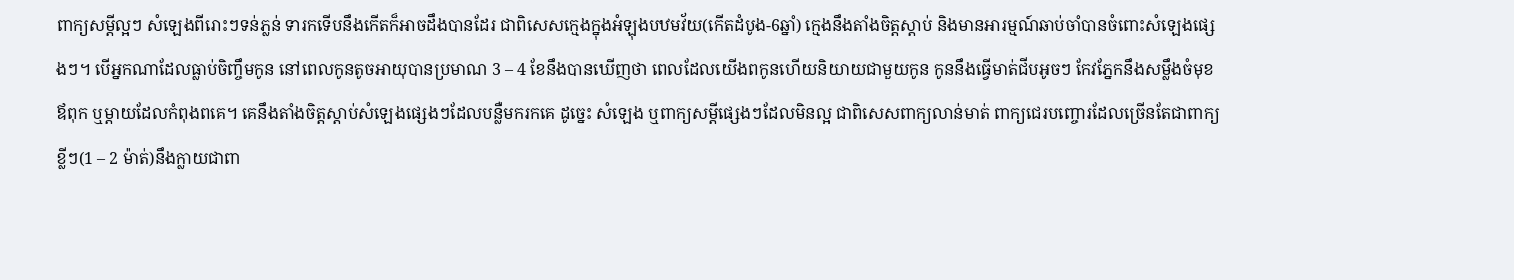ពាក្យសម្ដីល្អៗ សំឡេងពីរោះៗទន់ភ្លន់ ទារកទើបនឹងកើតក៏អាចដឹងបានដែរ ជាពិសេសក្មេងក្នុងអំឡុងបឋមវ័យ(កើតដំបូង-6ឆ្នាំ) ក្មេងនឹងតាំងចិត្តស្ដាប់ និងមានអារម្មណ៍ឆាប់ចាំបានចំពោះសំឡេងផ្សេងៗ។ បើអ្នកណាដែលធ្លាប់ចិញ្ចឹមកូន នៅពេលកូនតូចអាយុបានប្រមាណ 3 – 4 ខែនឹងបានឃើញថា ពេលដែលយើងពកូនហើយនិយាយជាមួយកូន កូននឹងធ្វើមាត់ជីបអូចៗ កែវភ្នែកនឹងសម្លឹងចំមុខឪពុក ឬម្ដាយដែលកំពុងពគេ។ គេនឹងតាំងចិត្តស្ដាប់សំឡេងផ្សេងៗដែលបន្លឺមករកគេ ដូច្នេះ សំឡេង ឬពាក្យសម្ដីផ្សេងៗដែលមិនល្អ ជាពិសេសពាក្យលាន់មាត់ ពាក្យជេរបញ្ចោរដែលច្រើនតែជាពាក្យខ្លីៗ(1 – 2 ម៉ាត់)នឹងក្លាយជាពា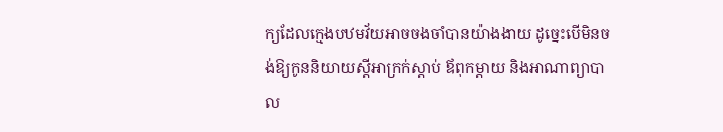ក្យដែលក្មេងបឋមវ័យអាចចងចាំបានយ៉ាងងាយ ដូច្នេះបើមិនចង់ឱ្យកូននិយាយស្ដីអាក្រក់ស្ដាប់ ឪពុកម្ដាយ និងអាណាព្យាបាល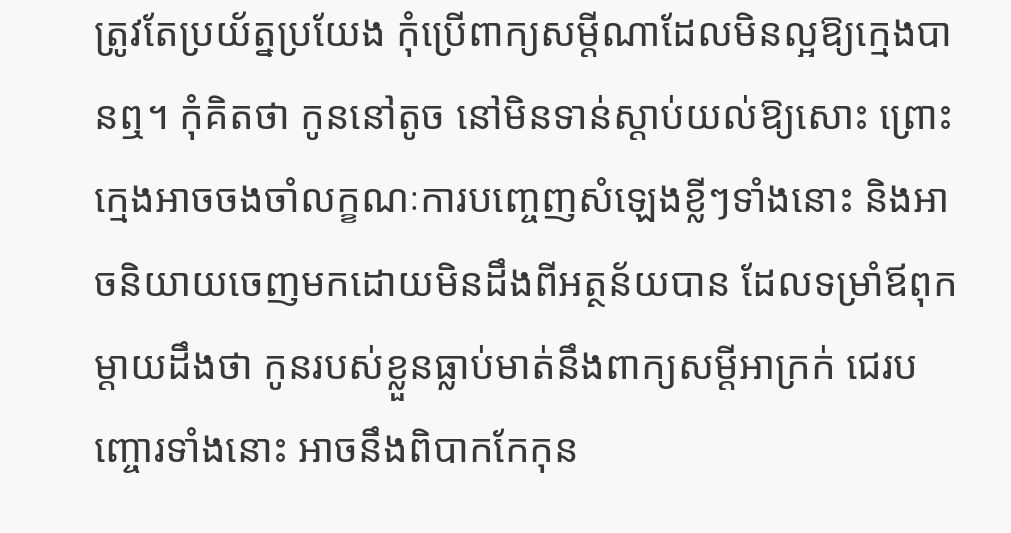ត្រូវតែប្រយ័ត្នប្រយែង កុំប្រើពាក្យសម្ដីណាដែលមិនល្អឱ្យក្មេងបានឮ។ កុំគិតថា កូននៅតូច នៅមិនទាន់ស្ដាប់យល់ឱ្យសោះ ព្រោះក្មេងអាចចងចាំលក្ខណៈការបញ្ចេញសំឡេងខ្លីៗទាំងនោះ និងអាចនិយាយចេញមកដោយមិនដឹងពីអត្ថន័យបាន ដែលទម្រាំឪពុកម្ដាយដឹងថា កូនរបស់ខ្លួនធ្លាប់មាត់នឹងពាក្យសម្ដីអាក្រក់ ជេរបញ្ចោរទាំងនោះ អាចនឹងពិបាកកែកុន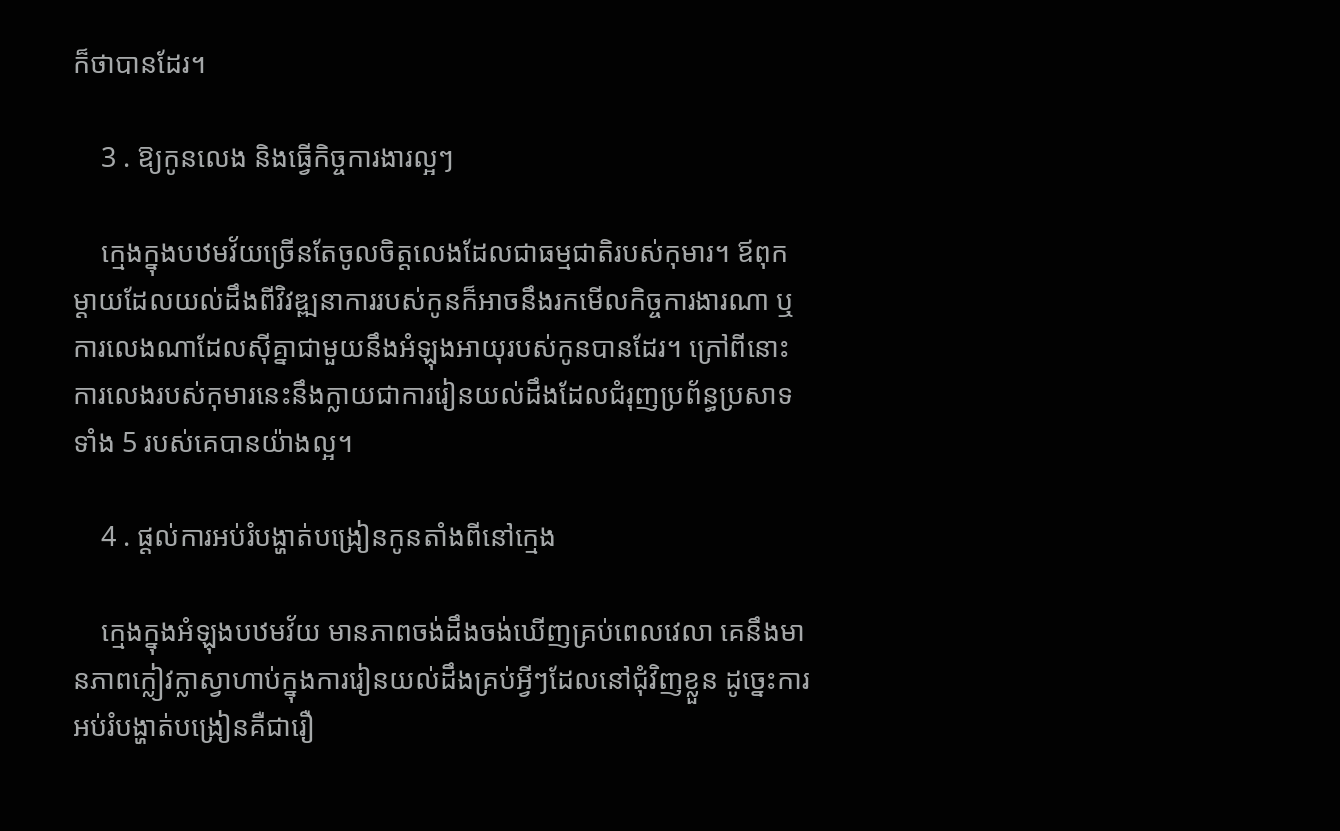ក៏ថាបានដែរ។

    3 . ឱ្យកូនលេង និងធ្វើកិច្ចការងារល្អៗ

    ក្មេងក្នុងបឋមវ័យច្រើនតែចូលចិត្តលេងដែលជាធម្មជាតិរបស់កុមារ។ ឪពុកម្ដាយដែលយល់ដឹងពីវិវឌ្ឍនាការរបស់កូនក៏អាចនឹងរកមើលកិច្ចការងារណា ឬការលេងណាដែលស៊ីគ្នាជាមួយនឹងអំឡុងអាយុរបស់កូនបានដែរ។ ក្រៅពីនោះ ការលេងរបស់កុមារនេះនឹងក្លាយជាការរៀនយល់ដឹងដែលជំរុញប្រព័ន្ធប្រសាទទាំង 5 របស់គេបានយ៉ាងល្អ។

    4 . ផ្ដល់ការអប់រំបង្ហាត់បង្រៀនកូនតាំងពីនៅក្មេង

    ក្មេងក្នុងអំឡុងបឋមវ័យ មានភាពចង់ដឹងចង់ឃើញគ្រប់ពេលវេលា គេនឹងមានភាពក្លៀវក្លាស្វាហាប់ក្នុងការរៀនយល់ដឹងគ្រប់អ្វីៗដែលនៅជុំវិញខ្លួន ដូច្នេះការអប់រំបង្ហាត់បង្រៀនគឺជារឿ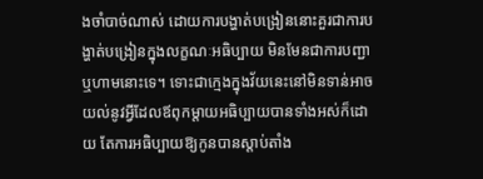ងចាំបាច់ណាស់ ដោយការបង្ហាត់បង្រៀននោះគួរជាការបង្ហាត់បង្រៀនក្នុងលក្ខណៈអធិប្បាយ មិនមែនជាការបញ្ជា ឬហាមនោះទេ។ ទោះជាក្មេងក្នុងវ័យនេះនៅមិនទាន់អាចយល់នូវអ្វីដែលឪពុកម្ដាយអធិប្បាយបានទាំងអស់ក៏ដោយ តែការអធិប្បាយឱ្យកូនបានស្ដាប់តាំង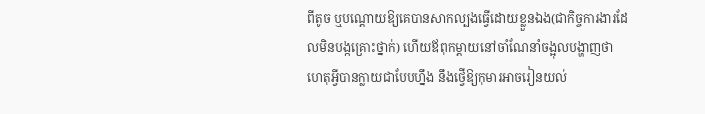ពីតូច ឬបណ្ដោយឱ្យគេបានសាកល្បងធ្វើដោយខ្លួនឯង(ជាកិច្ចការងារដែលមិនបង្កគ្រោះថ្នាក់) ហើយឪពុកម្ដាយនៅចាំណែនាំចង្អុលបង្ហាញថា ហេតុអ្វីបានក្លាយជាបែបហ្នឹង នឹងថ្វើឱ្យកុមារអាចរៀនយល់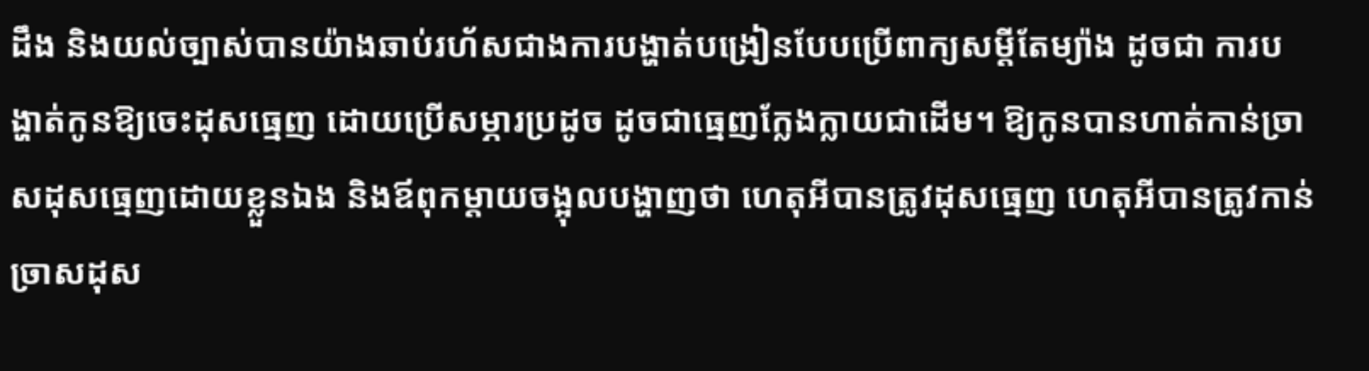ដឹង និងយល់ច្បាស់បានយ៉ាងឆាប់រហ័សជាងការបង្ហាត់បង្រៀនបែបប្រើពាក្យសម្ដីតែម្យ៉ាង ដូចជា ការបង្ហាត់កូនឱ្យចេះដុសធ្មេញ ដោយប្រើសម្ភារប្រដូច ដូចជាធ្មេញក្លែងក្លាយជាដើម។ ឱ្យកូនបានហាត់កាន់ច្រាសដុសធ្មេញដោយខ្លួនឯង និងឪពុកម្ដាយចង្អុលបង្ហាញថា ហេតុអីបានត្រូវដុសធ្មេញ ហេតុអីបានត្រូវកាន់ច្រាសដុស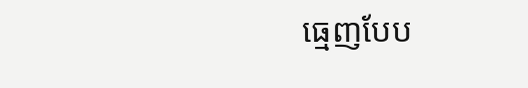ធ្មេញបែប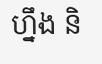ហ្នឹង និ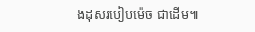ងដុសរបៀបម៉េច ជាដើម៕